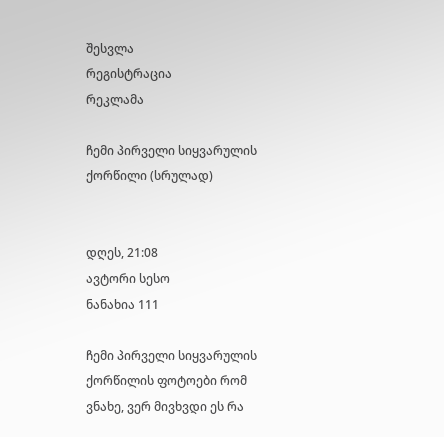შესვლა
რეგისტრაცია
რეკლამა

ჩემი პირველი სიყვარულის ქორწილი (სრულად)


დღეს, 21:08
ავტორი სესო
ნანახია 111

ჩემი პირველი სიყვარულის ქორწილის ფოტოები რომ ვნახე, ვერ მივხვდი ეს რა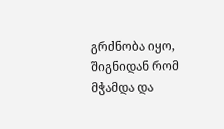გრძნობა იყო, შიგნიდან რომ მჭამდა და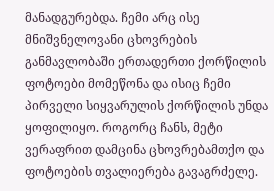მანადგურებდა. ჩემი არც ისე მნიშვნელოვანი ცხოვრების განმავლობაში ერთადერთი ქორწილის ფოტოები მომეწონა და ისიც ჩემი პირველი სიყვარულის ქორწილის უნდა ყოფილიყო. როგორც ჩანს, მეტი ვერაფრით დამცინა ცხოვრებამთქო და ფოტოების თვალიერება გავაგრძელე.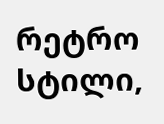რეტრო სტილი,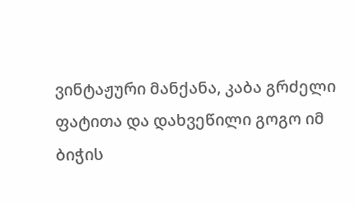ვინტაჟური მანქანა, კაბა გრძელი ფატითა და დახვეწილი გოგო იმ ბიჭის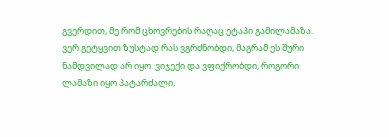გვერდით, მე რომ ცხოვრების რაღაც ეტაპი გამილამაზა.
ვერ გეტყვით ზუსტად რას ვგრძნობდი, მაგრამ ეს შური ნამდვილად არ იყო. ვიჯექი და ვფიქრობდი, როგორი ლამაზი იყო პატარძალი,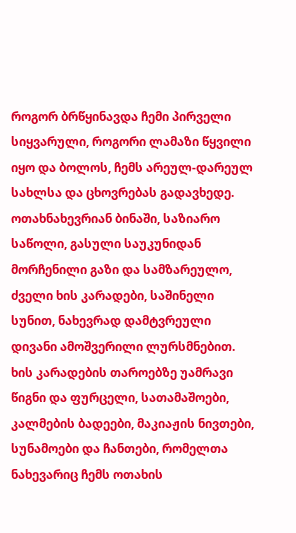როგორ ბრწყინავდა ჩემი პირველი სიყვარული, როგორი ლამაზი წყვილი იყო და ბოლოს, ჩემს არეულ-დარეულ სახლსა და ცხოვრებას გადავხედე. ოთახნახევრიან ბინაში, საზიარო საწოლი, გასული საუკუნიდან მორჩენილი გაზი და სამზარეულო, ძველი ხის კარადები, საშინელი სუნით, ნახევრად დამტვრეული დივანი ამოშვერილი ლურსმნებით. ხის კარადების თაროებზე უამრავი წიგნი და ფურცელი, სათამაშოები, კალმების ბადეები, მაკიაჟის ნივთები, სუნამოები და ჩანთები, რომელთა ნახევარიც ჩემს ოთახის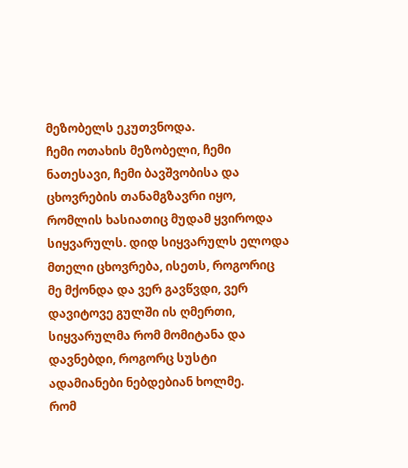მეზობელს ეკუთვნოდა.
ჩემი ოთახის მეზობელი, ჩემი ნათესავი, ჩემი ბავშვობისა და ცხოვრების თანამგზავრი იყო, რომლის ხასიათიც მუდამ ყვიროდა სიყვარულს. დიდ სიყვარულს ელოდა მთელი ცხოვრება, ისეთს, როგორიც მე მქონდა და ვერ გავწვდი, ვერ დავიტოვე გულში ის ღმერთი, სიყვარულმა რომ მომიტანა და დავნებდი, როგორც სუსტი ადამიანები ნებდებიან ხოლმე.
რომ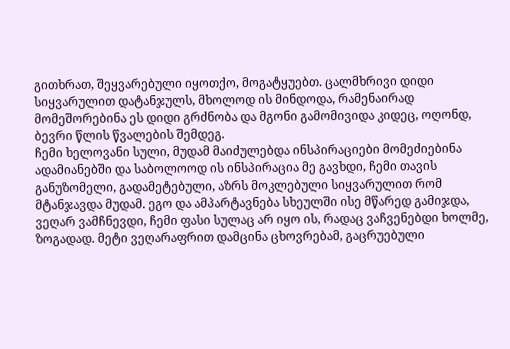გითხრათ, შეყვარებული იყოთქო, მოგატყუებთ. ცალმხრივი დიდი სიყვარულით დატანჯულს, მხოლოდ ის მინდოდა, რამენაირად მომეშორებინა ეს დიდი გრძნობა და მგონი გამომივიდა კიდეც, ოღონდ, ბევრი წლის წვალების შემდეგ.
ჩემი ხელოვანი სული, მუდამ მაიძულებდა ინსპირაციები მომეძიებინა ადამიანებში და საბოლოოდ ის ინსპირაცია მე გავხდი, ჩემი თავის განუზომელი, გადამეტებული, აზრს მოკლებული სიყვარულით რომ მტანჯავდა მუდამ. ეგო და ამპარტავნება სხეულში ისე მწარედ გამიჯდა, ვეღარ ვამჩნევდი, ჩემი ფასი სულაც არ იყო ის, რადაც ვაჩვენებდი ხოლმე, ზოგადად. მეტი ვეღარაფრით დამცინა ცხოვრებამ, გაცრუებული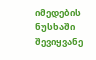იმედების ნუსხაში შევიყვანე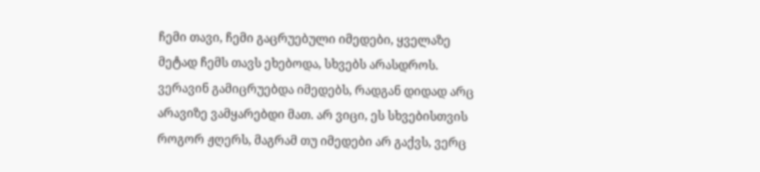ჩემი თავი, ჩემი გაცრუებული იმედები, ყველაზე მეტად ჩემს თავს ეხებოდა, სხვებს არასდროს. ვერავინ გამიცრუებდა იმედებს, რადგან დიდად არც არავიზე ვამყარებდი მათ. არ ვიცი, ეს სხვებისთვის როგორ ჟღერს, მაგრამ თუ იმედები არ გაქვს, ვერც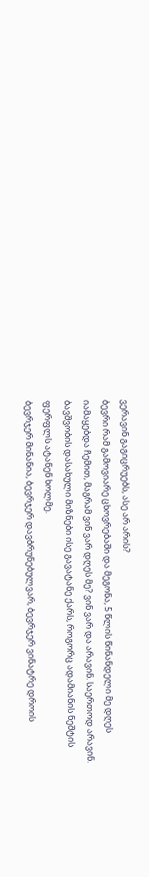ვერავინ გაგიცრუებს, ასე არ არის?
ბევრი რამ გამოვიარე ცხოვრებაში და მეგონა, 5 წლის წინანდელი მე დღეს იამაყებდა ჩემით, მაგრამ ვინ ვარ დღეს მე? ვინ ვარ და არავინ. საერთოდ არავინ. ბავშვობის დასახული მიზნები ისე გავატანე ქარს, როგორც ადამიანის ნეშტის ფერფლს ატანენ ხოლმე.
ბევრჯერ მინანია, ბევრჯერ დავბრუნებულვარ, ბევრჯერ ვინატრე დროის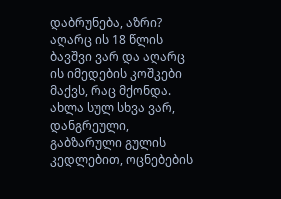დაბრუნება, აზრი? აღარც ის 18 წლის ბავშვი ვარ და აღარც ის იმედების კოშკები მაქვს, რაც მქონდა. ახლა სულ სხვა ვარ, დანგრეული, გაბზარული გულის კედლებით, ოცნებების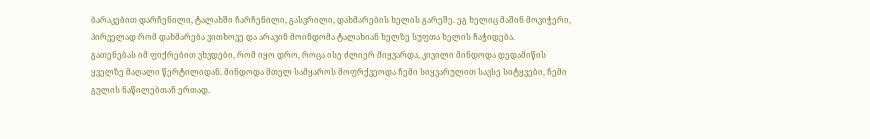ბარაკებით დარჩენილი, ტალახში ჩარჩენილი, გასვრილი, დახმარების ხელის გარეშე. ეგ ხელიც მაშინ მოვიჭერი, პირველად რომ დახმარება ვითხოვე და არავინ მოინდომა ტალახიან ხელზე სუფთა ხელის ჩაჭიდება.
გათენებას იმ ფიქრებით ვხვდები, რომ იყო დრო, როცა ისე ძლიერ მიყვარდა, კივილი მინდოდა დედამიწის ყველზე მაღალი წერტილიდან. მინდოდა მთელ სამყაროს მოფრქვეოდა ჩემი სიყვარულით სავსე სიტყვები, ჩემი გულის ნაწილებთან ერთად.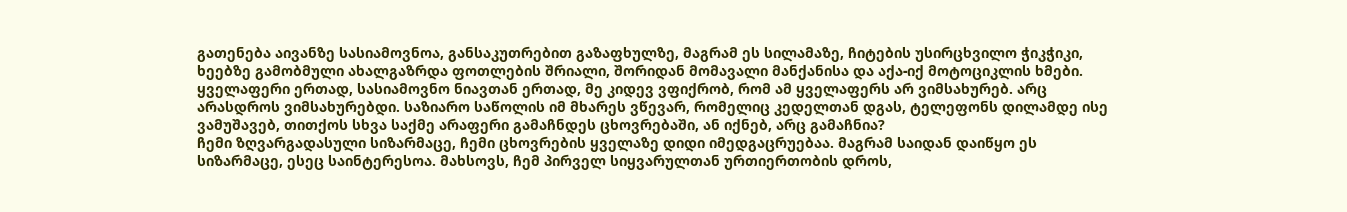გათენება აივანზე სასიამოვნოა, განსაკუთრებით გაზაფხულზე, მაგრამ ეს სილამაზე, ჩიტების უსირცხვილო ჭიკჭიკი, ხეებზე გამობმული ახალგაზრდა ფოთლების შრიალი, შორიდან მომავალი მანქანისა და აქა-იქ მოტოციკლის ხმები. ყველაფერი ერთად, სასიამოვნო ნიავთან ერთად, მე კიდევ ვფიქრობ, რომ ამ ყველაფერს არ ვიმსახურებ. არც არასდროს ვიმსახურებდი. საზიარო საწოლის იმ მხარეს ვწევარ, რომელიც კედელთან დგას, ტელეფონს დილამდე ისე ვამუშავებ, თითქოს სხვა საქმე არაფერი გამაჩნდეს ცხოვრებაში, ან იქნებ, არც გამაჩნია?
ჩემი ზღვარგადასული სიზარმაცე, ჩემი ცხოვრების ყველაზე დიდი იმედგაცრუებაა. მაგრამ საიდან დაიწყო ეს სიზარმაცე, ესეც საინტერესოა. მახსოვს, ჩემ პირველ სიყვარულთან ურთიერთობის დროს,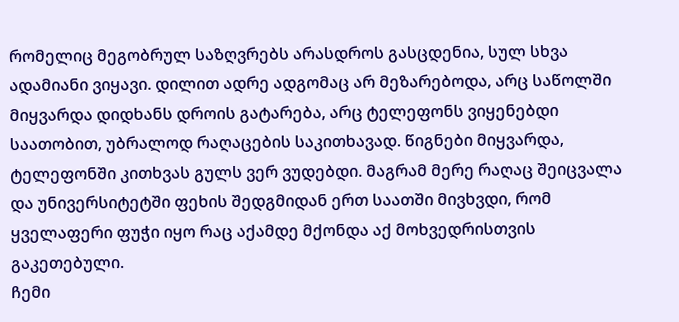რომელიც მეგობრულ საზღვრებს არასდროს გასცდენია, სულ სხვა ადამიანი ვიყავი. დილით ადრე ადგომაც არ მეზარებოდა, არც საწოლში მიყვარდა დიდხანს დროის გატარება, არც ტელეფონს ვიყენებდი საათობით, უბრალოდ რაღაცების საკითხავად. წიგნები მიყვარდა, ტელეფონში კითხვას გულს ვერ ვუდებდი. მაგრამ მერე რაღაც შეიცვალა და უნივერსიტეტში ფეხის შედგმიდან ერთ საათში მივხვდი, რომ ყველაფერი ფუჭი იყო რაც აქამდე მქონდა აქ მოხვედრისთვის გაკეთებული.
ჩემი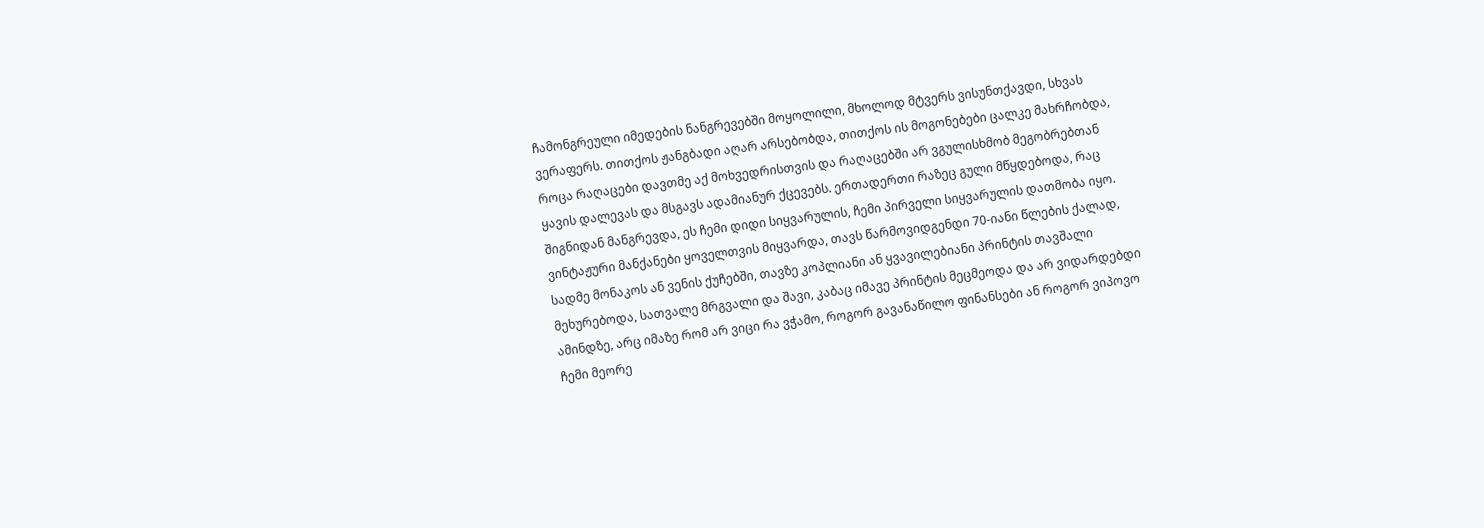ჩამონგრეული იმედების ნანგრევებში მოყოლილი, მხოლოდ მტვერს ვისუნთქავდი, სხვას ვერაფერს. თითქოს ჟანგბადი აღარ არსებობდა, თითქოს ის მოგონებები ცალკე მახრჩობდა, როცა რაღაცები დავთმე აქ მოხვედრისთვის და რაღაცებში არ ვგულისხმობ მეგობრებთან ყავის დალევას და მსგავს ადამიანურ ქცევებს. ერთადერთი რაზეც გული მწყდებოდა, რაც შიგნიდან მანგრევდა, ეს ჩემი დიდი სიყვარულის, ჩემი პირველი სიყვარულის დათმობა იყო.
ვინტაჟური მანქანები ყოველთვის მიყვარდა, თავს წარმოვიდგენდი 70-იანი წლების ქალად, სადმე მონაკოს ან ვენის ქუჩებში, თავზე კოპლიანი ან ყვავილებიანი პრინტის თავშალი მეხურებოდა, სათვალე მრგვალი და შავი, კაბაც იმავე პრინტის მეცმეოდა და არ ვიდარდებდი ამინდზე, არც იმაზე რომ არ ვიცი რა ვჭამო, როგორ გავანაწილო ფინანსები ან როგორ ვიპოვო ჩემი მეორე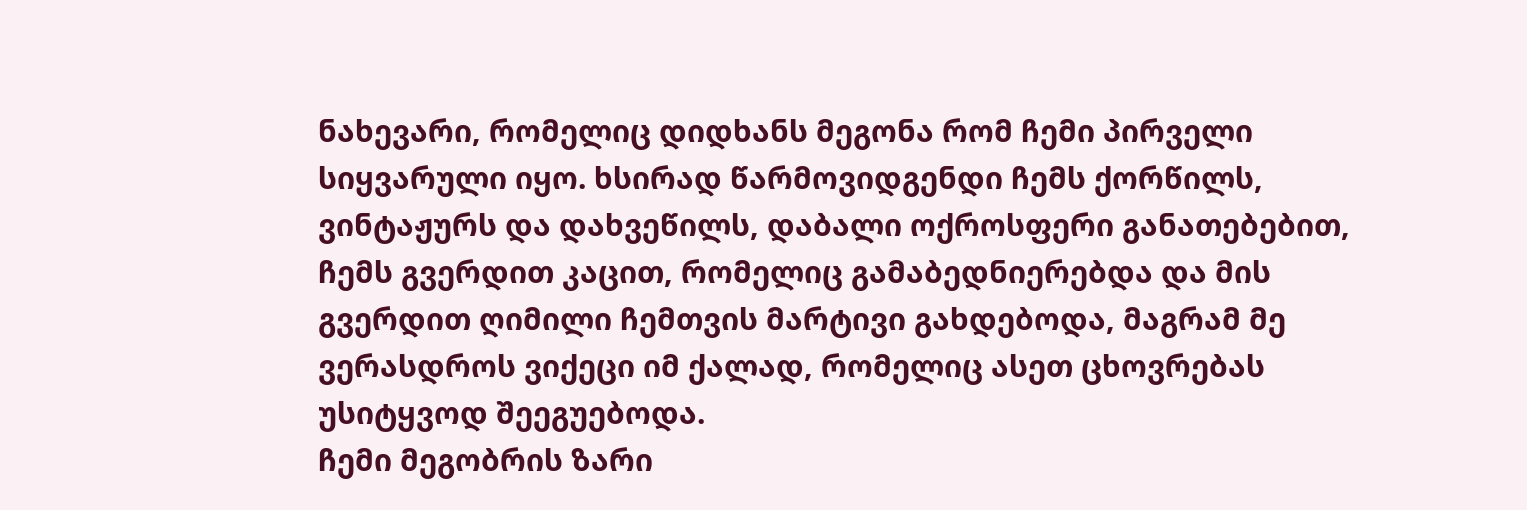ნახევარი, რომელიც დიდხანს მეგონა რომ ჩემი პირველი სიყვარული იყო. ხსირად წარმოვიდგენდი ჩემს ქორწილს, ვინტაჟურს და დახვეწილს, დაბალი ოქროსფერი განათებებით, ჩემს გვერდით კაცით, რომელიც გამაბედნიერებდა და მის გვერდით ღიმილი ჩემთვის მარტივი გახდებოდა, მაგრამ მე ვერასდროს ვიქეცი იმ ქალად, რომელიც ასეთ ცხოვრებას უსიტყვოდ შეეგუებოდა.
ჩემი მეგობრის ზარი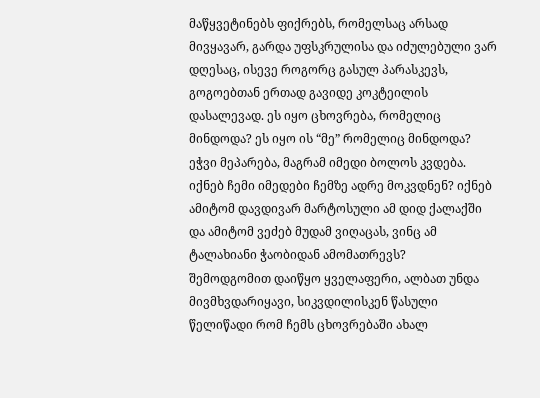მაწყვეტინებს ფიქრებს, რომელსაც არსად მივყავარ, გარდა უფსკრულისა და იძულებული ვარ დღესაც, ისევე როგორც გასულ პარასკევს, გოგოებთან ერთად გავიდე კოკტეილის დასალევად. ეს იყო ცხოვრება, რომელიც მინდოდა? ეს იყო ის “მე” რომელიც მინდოდა? ეჭვი მეპარება, მაგრამ იმედი ბოლოს კვდება. იქნებ ჩემი იმედები ჩემზე ადრე მოკვდნენ? იქნებ ამიტომ დავდივარ მარტოსული ამ დიდ ქალაქში და ამიტომ ვეძებ მუდამ ვიღაცას, ვინც ამ ტალახიანი ჭაობიდან ამომათრევს?
შემოდგომით დაიწყო ყველაფერი, ალბათ უნდა მივმხვდარიყავი, სიკვდილისკენ წასული წელიწადი რომ ჩემს ცხოვრებაში ახალ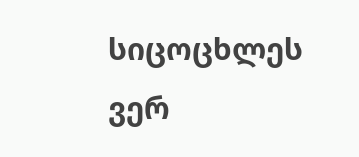სიცოცხლეს ვერ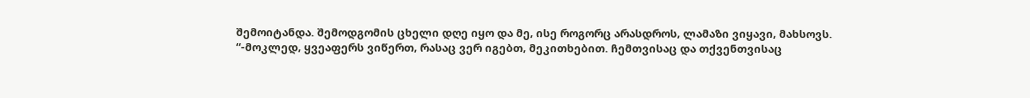შემოიტანდა. შემოდგომის ცხელი დღე იყო და მე, ისე როგორც არასდროს, ლამაზი ვიყავი, მახსოვს.
“-მოკლედ, ყვეაფერს ვიწერთ, რასაც ვერ იგებთ, მეკითხებით. ჩემთვისაც და თქვენთვისაც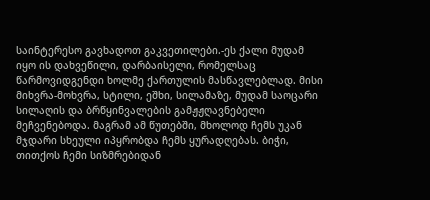საინტერესო გავხადოთ გაკვეთილები.-ეს ქალი მუდამ იყო ის დახვეწილი, დარბაისელი, რომელსაც წარმოვიდგენდი ხოლმე ქართულის მასწავლებლად. მისი მიხვრა-მოხვრა, სტილი, ეშხი, სილამაზე, მუდამ საოცარი სილაღის და ბრწყინვალების გამჟჟღავნებელი მეჩვენებოდა. მაგრამ ამ წუთებში, მხოლოდ ჩემს უკან მჯდარი სხეული იპყრობდა ჩემს ყურადღებას. ბიჭი, თითქოს ჩემი სიზმრებიდან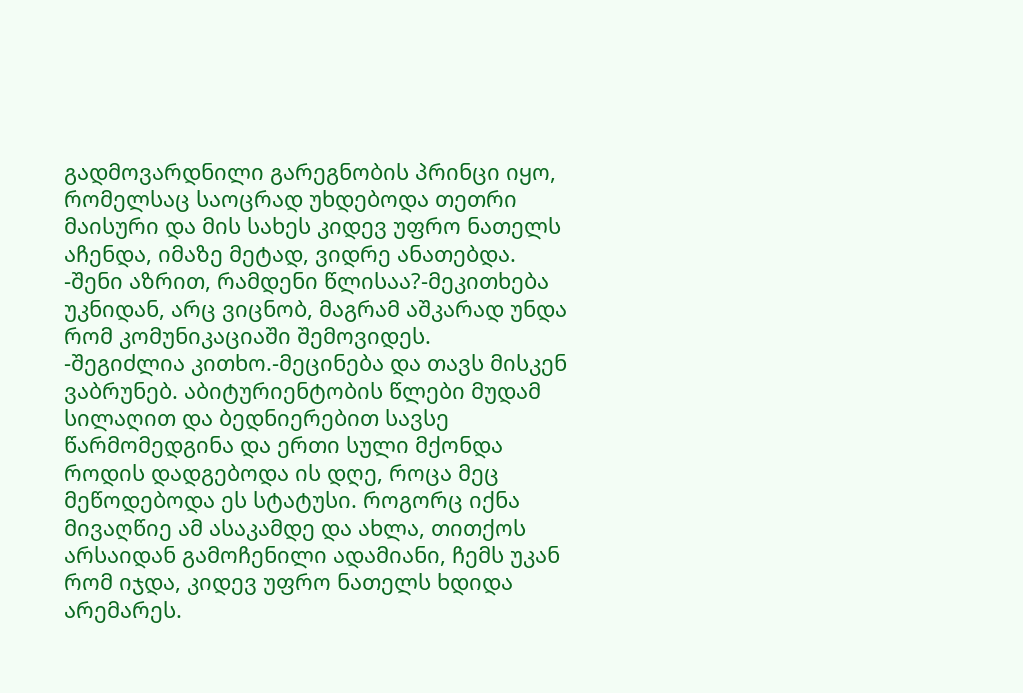გადმოვარდნილი გარეგნობის პრინცი იყო, რომელსაც საოცრად უხდებოდა თეთრი მაისური და მის სახეს კიდევ უფრო ნათელს აჩენდა, იმაზე მეტად, ვიდრე ანათებდა.
-შენი აზრით, რამდენი წლისაა?-მეკითხება უკნიდან, არც ვიცნობ, მაგრამ აშკარად უნდა რომ კომუნიკაციაში შემოვიდეს.
-შეგიძლია კითხო.-მეცინება და თავს მისკენ ვაბრუნებ. აბიტურიენტობის წლები მუდამ სილაღით და ბედნიერებით სავსე წარმომედგინა და ერთი სული მქონდა როდის დადგებოდა ის დღე, როცა მეც მეწოდებოდა ეს სტატუსი. როგორც იქნა მივაღწიე ამ ასაკამდე და ახლა, თითქოს არსაიდან გამოჩენილი ადამიანი, ჩემს უკან რომ იჯდა, კიდევ უფრო ნათელს ხდიდა არემარეს.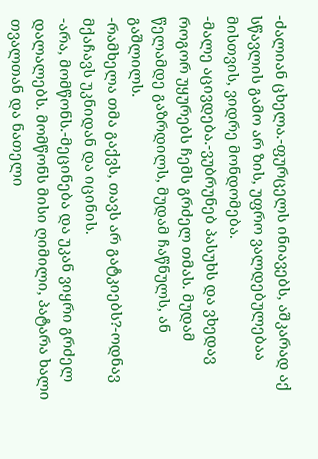-ძალიან ცხელა.-ფურცელს ინიავებს, აშკარად აქ სწავლის გამო არ ზის, უფრო ვალდებულებაა მისთვის, ვიდრე მონდომება.
-მალე აცივდება.-ვუბრუნებ პასუხს და ვხედავ როგორ უყურებს ჩემს გრძელ თმას. მუდამ წელამდე გაზრდილს, მუდამ ჩაწნულს, ან გაშლილს.
-რამხელა თმა გაქვს, თავს არ გატკიებს?-ოდნავ მქაჩავს უკნიდან და იცინის.
-არა, მომწონს.-მეცინება და უკან ვიყრი გრძელ დალალებს. მომწონს მისი ღიმილი, პატარა ხალი თვალთან და ნათელი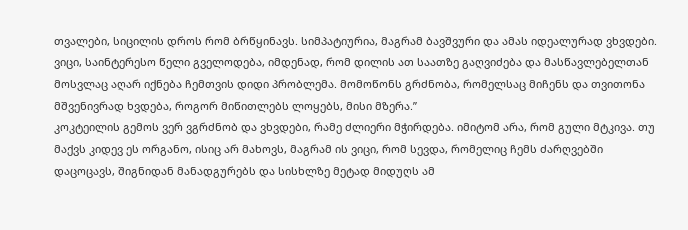თვალები, სიცილის დროს რომ ბრწყინავს. სიმპატიურია, მაგრამ ბავშვური და ამას იდეალურად ვხვდები. ვიცი, საინტერესო წელი გველოდება, იმდენად, რომ დილის ათ საათზე გაღვიძება და მასწავლებელთან მოსვლაც აღარ იქნება ჩემთვის დიდი პრობლემა. მომოწონს გრძნობა, რომელსაც მიჩენს და თვითონა მშვენივრად ხვდება, როგორ მიწითლებს ლოყებს, მისი მზერა.”
კოკტეილის გემოს ვერ ვგრძნობ და ვხვდები, რამე ძლიერი მჭირდება. იმიტომ არა, რომ გული მტკივა. თუ მაქვს კიდევ ეს ორგანო, ისიც არ მახოვს, მაგრამ ის ვიცი, რომ სევდა, რომელიც ჩემს ძარღვებში დაცოცავს, შიგნიდან მანადგურებს და სისხლზე მეტად მიდუღს ამ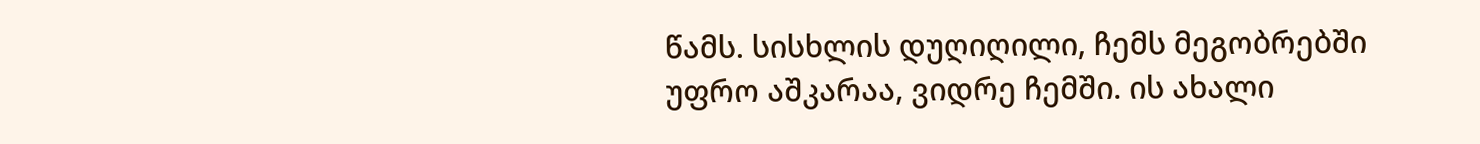წამს. სისხლის დუღიღილი, ჩემს მეგობრებში უფრო აშკარაა, ვიდრე ჩემში. ის ახალი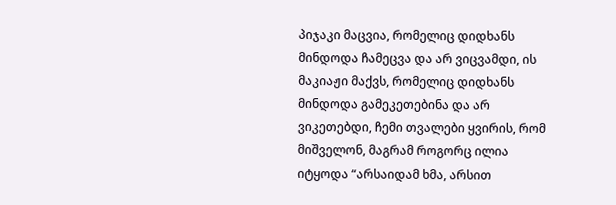პიჯაკი მაცვია, რომელიც დიდხანს მინდოდა ჩამეცვა და არ ვიცვამდი, ის მაკიაჟი მაქვს, რომელიც დიდხანს მინდოდა გამეკეთებინა და არ ვიკეთებდი, ჩემი თვალები ყვირის, რომ მიშველონ, მაგრამ როგორც ილია იტყოდა “არსაიდამ ხმა, არსით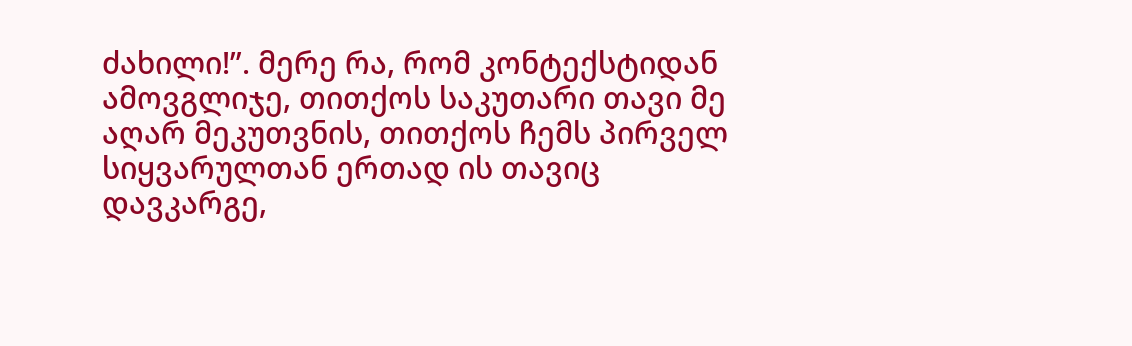ძახილი!”. მერე რა, რომ კონტექსტიდან ამოვგლიჯე, თითქოს საკუთარი თავი მე აღარ მეკუთვნის, თითქოს ჩემს პირველ სიყვარულთან ერთად ის თავიც დავკარგე,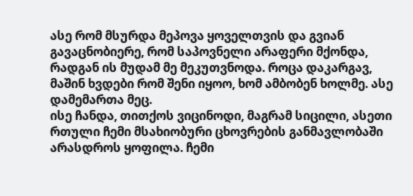ასე რომ მსურდა მეპოვა ყოველთვის და გვიან გავაცნობიერე, რომ საპოვნელი არაფერი მქონდა, რადგან ის მუდამ მე მეკუთვნოდა. როცა დაკარგავ, მაშინ ხვდები რომ შენი იყოო, ხომ ამბობენ ხოლმე. ასე დამემართა მეც.
ისე ჩანდა, თითქოს ვიცინოდი, მაგრამ სიცილი, ასეთი რთული ჩემი მსახიობური ცხოვრების განმავლობაში არასდროს ყოფილა. ჩემი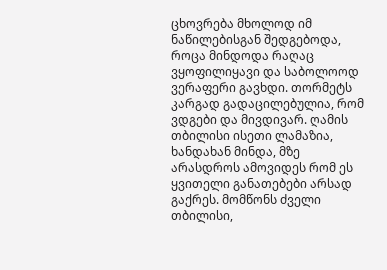ცხოვრება მხოლოდ იმ ნაწილებისგან შედგებოდა, როცა მინდოდა რაღაც ვყოფილიყავი და საბოლოოდ ვერაფერი გავხდი. თორმეტს კარგად გადაცილებულია, რომ ვდგები და მივდივარ. ღამის თბილისი ისეთი ლამაზია, ხანდახან მინდა, მზე არასდროს ამოვიდეს რომ ეს ყვითელი განათებები არსად გაქრეს. მომწონს ძველი თბილისი,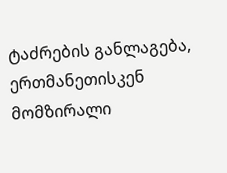ტაძრების განლაგება, ერთმანეთისკენ მომზირალი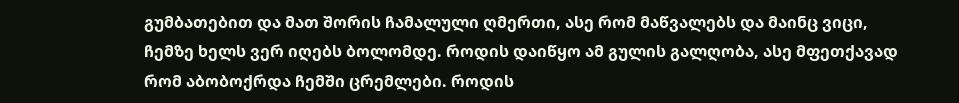გუმბათებით და მათ შორის ჩამალული ღმერთი, ასე რომ მაწვალებს და მაინც ვიცი, ჩემზე ხელს ვერ იღებს ბოლომდე. როდის დაიწყო ამ გულის გალღობა, ასე მფეთქავად რომ აბობოქრდა ჩემში ცრემლები. როდის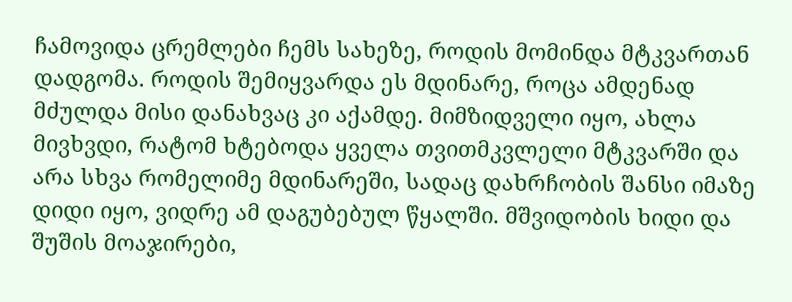ჩამოვიდა ცრემლები ჩემს სახეზე, როდის მომინდა მტკვართან დადგომა. როდის შემიყვარდა ეს მდინარე, როცა ამდენად მძულდა მისი დანახვაც კი აქამდე. მიმზიდველი იყო, ახლა მივხვდი, რატომ ხტებოდა ყველა თვითმკვლელი მტკვარში და არა სხვა რომელიმე მდინარეში, სადაც დახრჩობის შანსი იმაზე დიდი იყო, ვიდრე ამ დაგუბებულ წყალში. მშვიდობის ხიდი და შუშის მოაჯირები,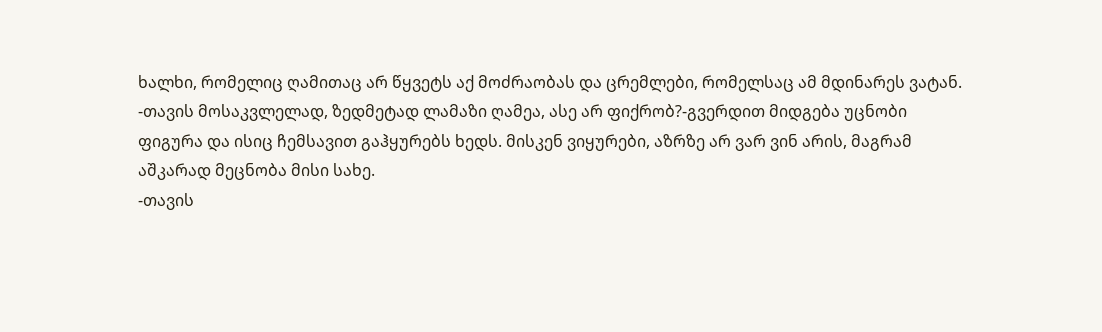ხალხი, რომელიც ღამითაც არ წყვეტს აქ მოძრაობას და ცრემლები, რომელსაც ამ მდინარეს ვატან.
-თავის მოსაკვლელად, ზედმეტად ლამაზი ღამეა, ასე არ ფიქრობ?-გვერდით მიდგება უცნობი ფიგურა და ისიც ჩემსავით გაჰყურებს ხედს. მისკენ ვიყურები, აზრზე არ ვარ ვინ არის, მაგრამ აშკარად მეცნობა მისი სახე.
-თავის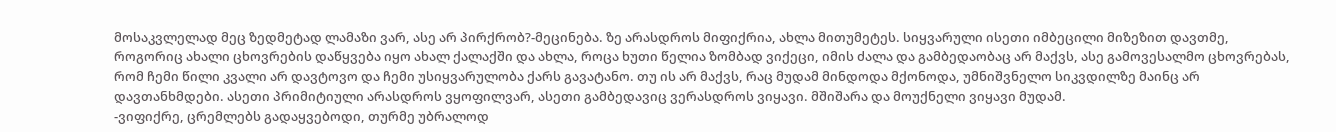მოსაკვლელად მეც ზედმეტად ლამაზი ვარ, ასე არ პირქრობ?-მეცინება. ზე არასდროს მიფიქრია, ახლა მითუმეტეს. სიყვარული ისეთი იმბეცილი მიზეზით დავთმე, როგორიც ახალი ცხოვრების დაწყვება იყო ახალ ქალაქში და ახლა, როცა ხუთი წელია ზომბად ვიქეცი, იმის ძალა და გამბედაობაც არ მაქვს, ასე გამოვესალმო ცხოვრებას, რომ ჩემი წილი კვალი არ დავტოვო და ჩემი უსიყვარულობა ქარს გავატანო. თუ ის არ მაქვს, რაც მუდამ მინდოდა მქონოდა, უმნიშვნელო სიკვდილზე მაინც არ დავთანხმდები. ასეთი პრიმიტიული არასდროს ვყოფილვარ, ასეთი გამბედავიც ვერასდროს ვიყავი. მშიშარა და მოუქნელი ვიყავი მუდამ.
-ვიფიქრე, ცრემლებს გადაყვებოდი, თურმე უბრალოდ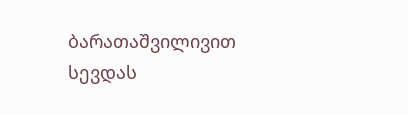ბარათაშვილივით სევდას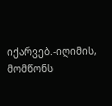იქარვებ.-იღიმის, მომწონს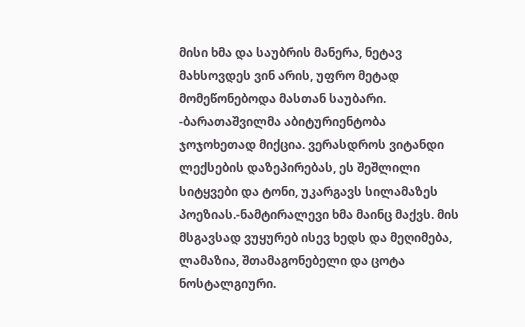მისი ხმა და საუბრის მანერა, ნეტავ მახსოვდეს ვინ არის, უფრო მეტად მომეწონებოდა მასთან საუბარი.
-ბარათაშვილმა აბიტურიენტობა ჯოჯოხეთად მიქცია. ვერასდროს ვიტანდი ლექსების დაზეპირებას, ეს შეშლილი სიტყვები და ტონი, უკარგავს სილამაზეს პოეზიას.-ნამტირალევი ხმა მაინც მაქვს. მის მსგავსად ვუყურებ ისევ ხედს და მეღიმება, ლამაზია, შთამაგონებელი და ცოტა ნოსტალგიური.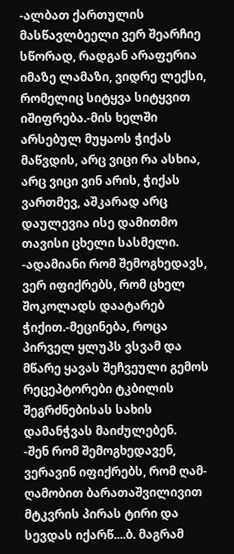-ალბათ ქართულის მასწავლბეელი ვერ შეარჩიე სწორად, რადგან არაფერია იმაზე ლამაზი, ვიდრე ლექსი, რომელიც სიტყვა სიტყვით იშიფრება.-მის ხელში არსებულ მუყაოს ჭიქას მაწვდის, არც ვიცი რა ასხია, არც ვიცი ვინ არის, ჭიქას ვართმევ, აშკარად არც დაულევია ისე დამითმო თავისი ცხელი სასმელი.
-ადამიანი რომ შემოგხედავს, ვერ იფიქრებს, რომ ცხელ შოკოლადს დაატარებ ჭიქით.-მეცინება, როცა პირველ ყლუპს ვსვამ და მწარე ყავას შეჩვეული გემოს რეცეპტორები ტკბილის შეგრძნებისას სახის დამანჭვას მაიძულებენ.
-შენ რომ შემოგხედავენ, ვერავინ იფიქრებს, რომ ღამ-ღამობით ბარათაშვილივით მტკვრის პირას ტირი და სევდას იქარწ....ბ. მაგრამ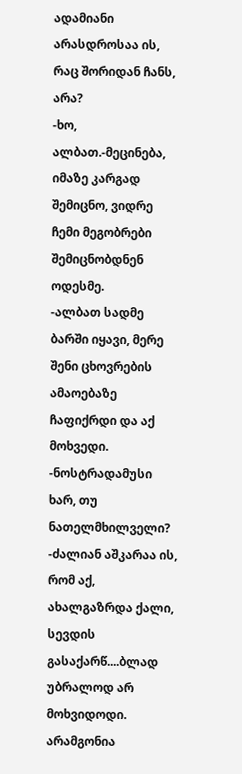ადამიანი არასდროსაა ის, რაც შორიდან ჩანს, არა?
-ხო, ალბათ.-მეცინება, იმაზე კარგად შემიცნო, ვიდრე ჩემი მეგობრები შემიცნობდნენ ოდესმე.
-ალბათ სადმე ბარში იყავი, მერე შენი ცხოვრების ამაოებაზე ჩაფიქრდი და აქ მოხვედი.
-ნოსტრადამუსი ხარ, თუ ნათელმხილველი?
-ძალიან აშკარაა ის, რომ აქ, ახალგაზრდა ქალი, სევდის გასაქარწ....ბლად უბრალოდ არ მოხვიდოდი. არამგონია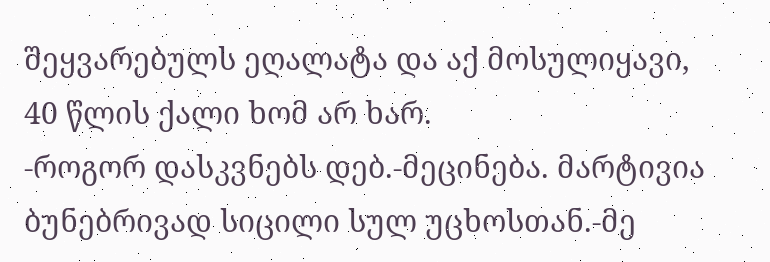შეყვარებულს ეღალატა და აქ მოსულიყავი, 40 წლის ქალი ხომ არ ხარ.
-როგორ დასკვნებს დებ.-მეცინება. მარტივია ბუნებრივად სიცილი სულ უცხოსთან.-მე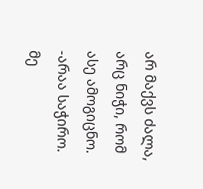არ მაქვს ძალა, არც ნიჭი, რომ ასე ამოგიცნო.
-არაა საჭირო. მე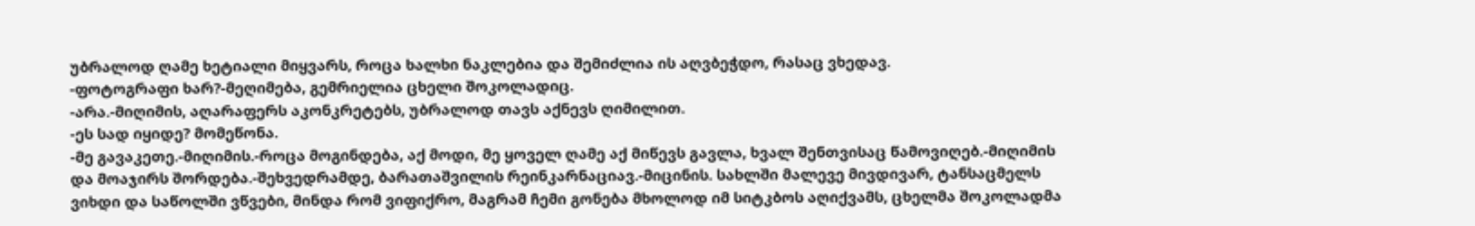უბრალოდ ღამე ხეტიალი მიყვარს, როცა ხალხი ნაკლებია და შემიძლია ის აღვბეჭდო, რასაც ვხედავ.
-ფოტოგრაფი ხარ?-მეღიმება, გემრიელია ცხელი შოკოლადიც.
-არა.-მიღიმის, აღარაფერს აკონკრეტებს, უბრალოდ თავს აქნევს ღიმილით.
-ეს სად იყიდე? მომეწონა.
-მე გავაკეთე.-მიღიმის.-როცა მოგინდება, აქ მოდი, მე ყოველ ღამე აქ მიწევს გავლა, ხვალ შენთვისაც წამოვიღებ.-მიღიმის და მოაჯირს შორდება.-შეხვედრამდე, ბარათაშვილის რეინკარნაციავ.-მიცინის. სახლში მალევე მივდივარ, ტანსაცმელს ვიხდი და საწოლში ვწვები, მინდა რომ ვიფიქრო, მაგრამ ჩემი გონება მხოლოდ იმ სიტკბოს აღიქვამს, ცხელმა შოკოლადმა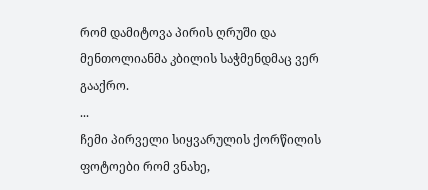რომ დამიტოვა პირის ღრუში და მენთოლიანმა კბილის საჭმენდმაც ვერ გააქრო.
...
ჩემი პირველი სიყვარულის ქორწილის ფოტოები რომ ვნახე,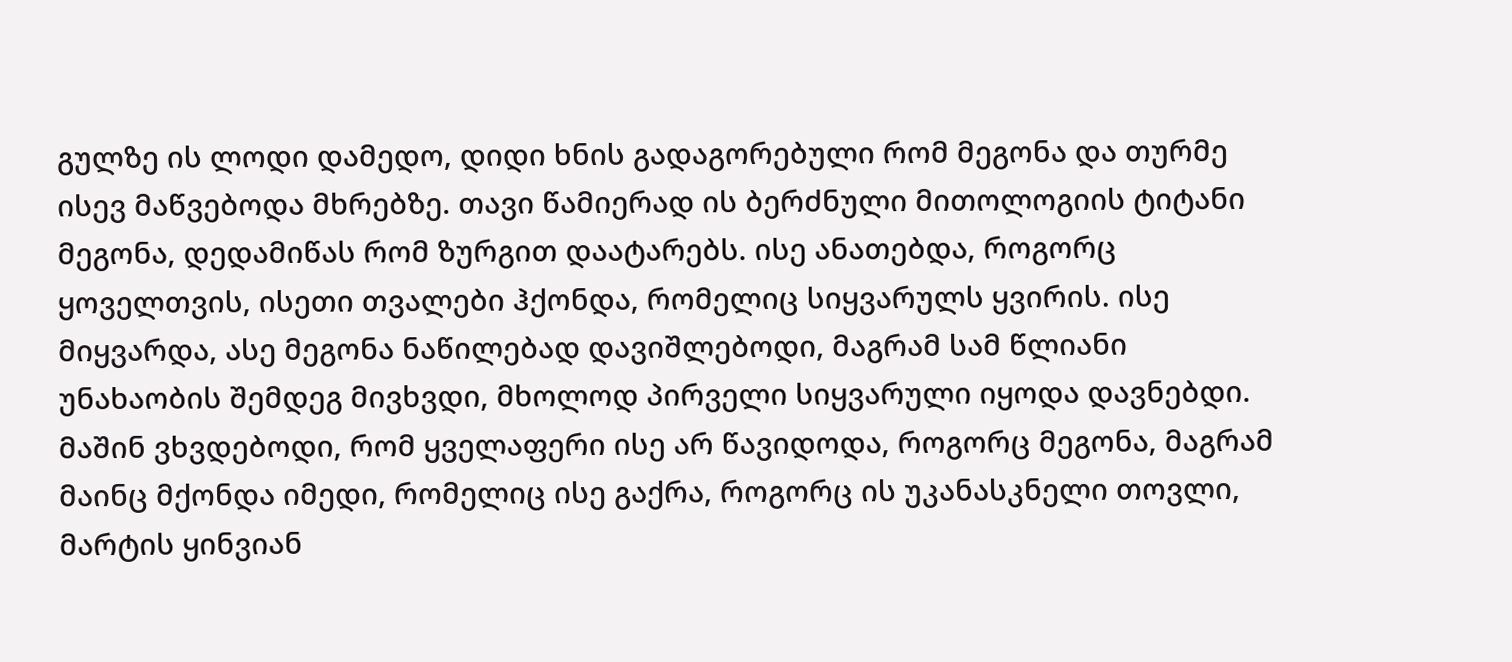გულზე ის ლოდი დამედო, დიდი ხნის გადაგორებული რომ მეგონა და თურმე ისევ მაწვებოდა მხრებზე. თავი წამიერად ის ბერძნული მითოლოგიის ტიტანი მეგონა, დედამიწას რომ ზურგით დაატარებს. ისე ანათებდა, როგორც ყოველთვის, ისეთი თვალები ჰქონდა, რომელიც სიყვარულს ყვირის. ისე მიყვარდა, ასე მეგონა ნაწილებად დავიშლებოდი, მაგრამ სამ წლიანი უნახაობის შემდეგ მივხვდი, მხოლოდ პირველი სიყვარული იყოდა დავნებდი. მაშინ ვხვდებოდი, რომ ყველაფერი ისე არ წავიდოდა, როგორც მეგონა, მაგრამ მაინც მქონდა იმედი, რომელიც ისე გაქრა, როგორც ის უკანასკნელი თოვლი, მარტის ყინვიან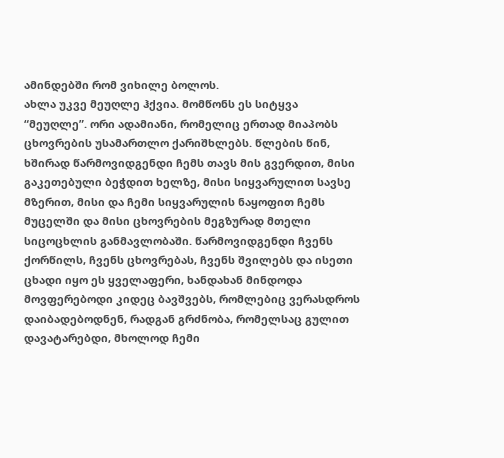ამინდებში რომ ვიხილე ბოლოს.
ახლა უკვე მეუღლე ჰქვია. მომწონს ეს სიტყვა “მეუღლე”. ორი ადამიანი, რომელიც ერთად მიაპობს ცხოვრების უსამართლო ქარიშხლებს. წლების წინ, ხშირად წარმოვიდგენდი ჩემს თავს მის გვერდით, მისი გაკეთებული ბეჭდით ხელზე, მისი სიყვარულით სავსე მზერით, მისი და ჩემი სიყვარულის ნაყოფით ჩემს მუცელში და მისი ცხოვრების მეგზურად მთელი სიცოცხლის განმავლობაში. წარმოვიდგენდი ჩვენს ქორწილს, ჩვენს ცხოვრებას, ჩვენს შვილებს და ისეთი ცხადი იყო ეს ყველაფერი, ხანდახან მინდოდა მოვფერებოდი კიდეც ბავშვებს, რომლებიც ვერასდროს დაიბადებოდნენ, რადგან გრძნობა, რომელსაც გულით დავატარებდი, მხოლოდ ჩემი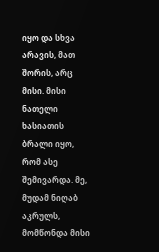იყო და სხვა არავის, მათ შორის, არც მისი. მისი ნათელი ხასიათის ბრალი იყო, რომ ასე შემივარდა. მე, მუდამ ნიღაბ აკრულს, მომწონდა მისი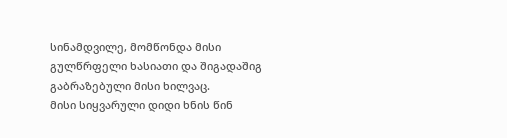სინამდვილე, მომწონდა მისი გულწრფელი ხასიათი და შიგადაშიგ გაბრაზებული მისი ხილვაც.
მისი სიყვარული დიდი ხნის წინ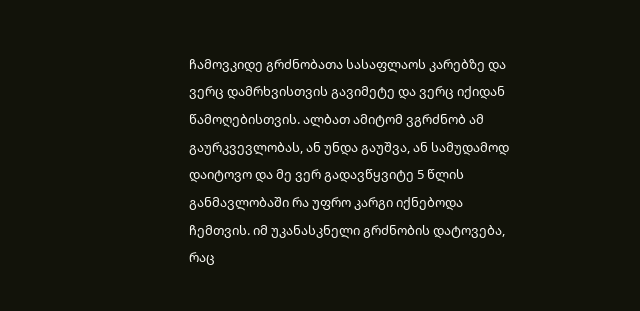ჩამოვკიდე გრძნობათა სასაფლაოს კარებზე და ვერც დამრხვისთვის გავიმეტე და ვერც იქიდან წამოღებისთვის. ალბათ ამიტომ ვგრძნობ ამ გაურკვევლობას, ან უნდა გაუშვა, ან სამუდამოდ დაიტოვო და მე ვერ გადავწყვიტე 5 წლის განმავლობაში რა უფრო კარგი იქნებოდა ჩემთვის. იმ უკანასკნელი გრძნობის დატოვება, რაც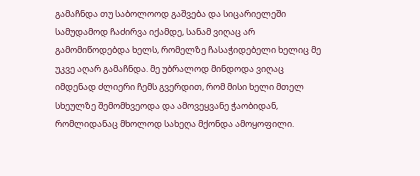გამაჩნდა თუ საბოლოოდ გაშვება და სიცარიელეში სამუდამოდ ჩაძირვა იქამდე, სანამ ვიღაც არ გამომიწოდებდა ხელს, რომელზე ჩასაჭიდებელი ხელიც მე უკვე აღარ გამაჩნდა. მე უბრალოდ მინდოდა ვიღაც იმდენად ძლიერი ჩემს გვერდით, რომ მისი ხელი მთელ სხეულზე შემომხვეოდა და ამოვეყვანე ჭაობიდან, რომლიდანაც მხოლოდ სახეღა მქონდა ამოყოფილი.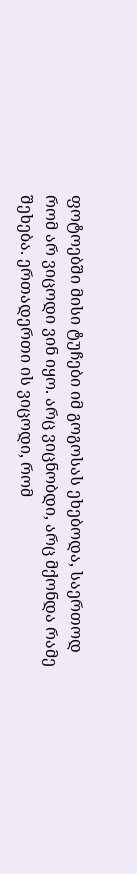ფოტოებში მისი ტუჩები იმ გოგოსას ეხებოდა, საერთოდ რომ არ ვიცოდი ვინ იყო. არც ვიცნობდი, არც მქონდა რამე შეხება. ერთადერთი ის ვიცოდი, რომ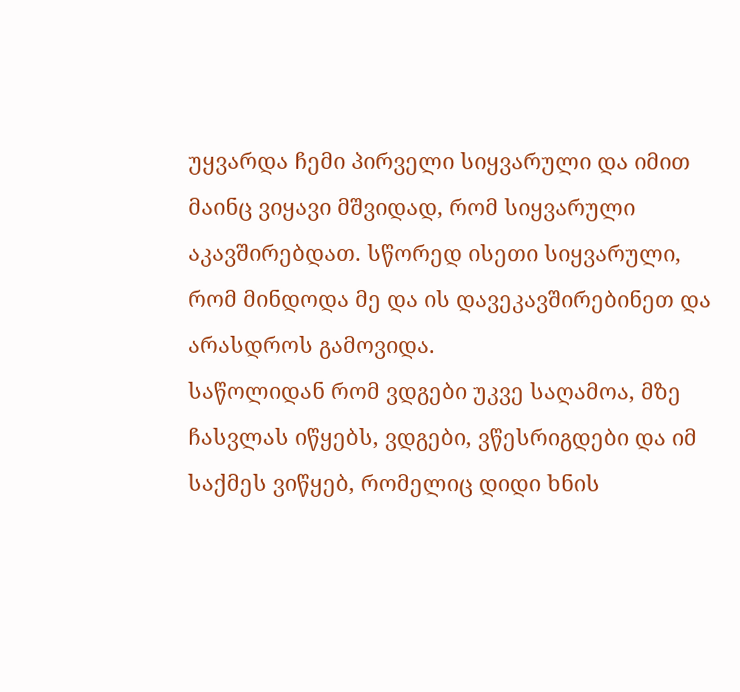უყვარდა ჩემი პირველი სიყვარული და იმით მაინც ვიყავი მშვიდად, რომ სიყვარული აკავშირებდათ. სწორედ ისეთი სიყვარული, რომ მინდოდა მე და ის დავეკავშირებინეთ და არასდროს გამოვიდა.
საწოლიდან რომ ვდგები უკვე საღამოა, მზე ჩასვლას იწყებს, ვდგები, ვწესრიგდები და იმ საქმეს ვიწყებ, რომელიც დიდი ხნის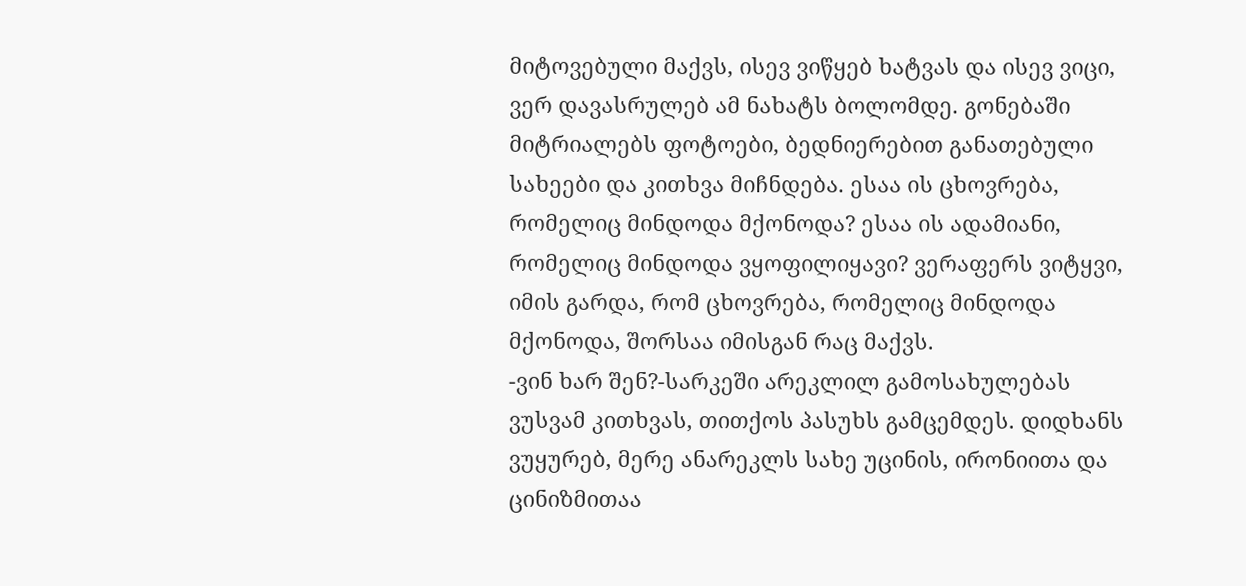მიტოვებული მაქვს, ისევ ვიწყებ ხატვას და ისევ ვიცი, ვერ დავასრულებ ამ ნახატს ბოლომდე. გონებაში მიტრიალებს ფოტოები, ბედნიერებით განათებული სახეები და კითხვა მიჩნდება. ესაა ის ცხოვრება, რომელიც მინდოდა მქონოდა? ესაა ის ადამიანი, რომელიც მინდოდა ვყოფილიყავი? ვერაფერს ვიტყვი, იმის გარდა, რომ ცხოვრება, რომელიც მინდოდა მქონოდა, შორსაა იმისგან რაც მაქვს.
-ვინ ხარ შენ?-სარკეში არეკლილ გამოსახულებას ვუსვამ კითხვას, თითქოს პასუხს გამცემდეს. დიდხანს ვუყურებ, მერე ანარეკლს სახე უცინის, ირონიითა და ცინიზმითაა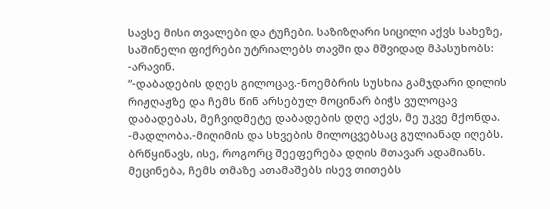სავსე მისი თვალები და ტუჩები. საზიზღარი სიცილი აქვს სახეზე, საშინელი ფიქრები უტრიალებს თავში და მშვიდად მპასუხობს:
-არავინ.
“-დაბადების დღეს გილოცავ.-ნოემბრის სუსხია გამჯდარი დილის რიჟღაჟზე და ჩემს წინ არსებულ მოცინარ ბიჭს ვულოცავ დაბადებას, მეჩვიდმეტე დაბადების დღე აქვს, მე უკვე მქონდა.
-მადლობა.-მიღიმის და სხვების მილოცვებსაც გულიანად იღებს. ბრწყინავს, ისე, როგორც შეეფერება დღის მთავარ ადამიანს. მეცინება, ჩემს თმაზე ათამაშებს ისევ თითებს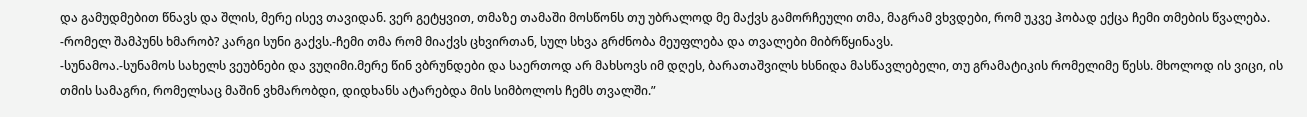და გამუდმებით წნავს და შლის, მერე ისევ თავიდან. ვერ გეტყვით, თმაზე თამაში მოსწონს თუ უბრალოდ მე მაქვს გამორჩეული თმა, მაგრამ ვხვდები, რომ უკვე ჰობად ექცა ჩემი თმების წვალება.
-რომელ შამპუნს ხმარობ? კარგი სუნი გაქვს.-ჩემი თმა რომ მიაქვს ცხვირთან, სულ სხვა გრძნობა მეუფლება და თვალები მიბრწყინავს.
-სუნამოა.-სუნამოს სახელს ვეუბნები და ვუღიმი.მერე წინ ვბრუნდები და საერთოდ არ მახსოვს იმ დღეს, ბარათაშვილს ხსნიდა მასწავლებელი, თუ გრამატიკის რომელიმე წესს. მხოლოდ ის ვიცი, ის თმის სამაგრი, რომელსაც მაშინ ვხმარობდი, დიდხანს ატარებდა მის სიმბოლოს ჩემს თვალში.”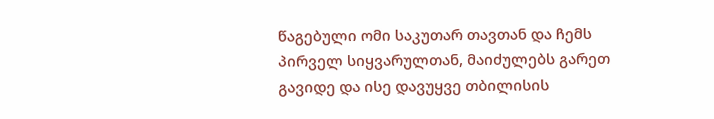წაგებული ომი საკუთარ თავთან და ჩემს პირველ სიყვარულთან, მაიძულებს გარეთ გავიდე და ისე დავუყვე თბილისის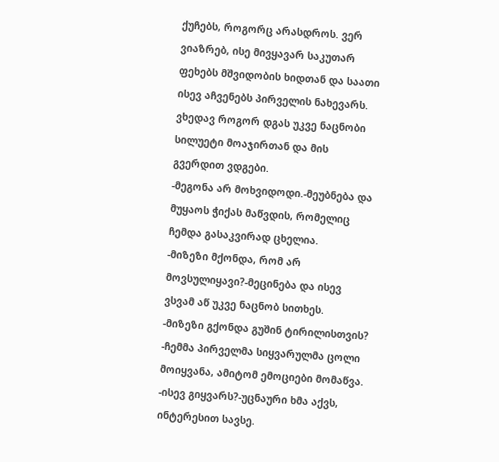ქუჩებს, როგორც არასდროს. ვერ ვიაზრებ, ისე მივყავარ საკუთარ ფეხებს მშვიდობის ხიდთან და საათი ისევ აჩვენებს პირველის ნახევარს. ვხედავ როგორ დგას უკვე ნაცნობი სილუეტი მოაჯირთან და მის გვერდით ვდგები.
-მეგონა არ მოხვიდოდი.-მეუბნება და მუყაოს ჭიქას მაწვდის, რომელიც ჩემდა გასაკვირად ცხელია.
-მიზეზი მქონდა, რომ არ მოვსულიყავი?-მეცინება და ისევ ვსვამ აწ უკვე ნაცნობ სითხეს.
-მიზეზი გქონდა გუშინ ტირილისთვის?
-ჩემმა პირველმა სიყვარულმა ცოლი მოიყვანა, ამიტომ ემოციები მომაწვა.
-ისევ გიყვარს?-უცნაური ხმა აქვს, ინტერესით სავსე.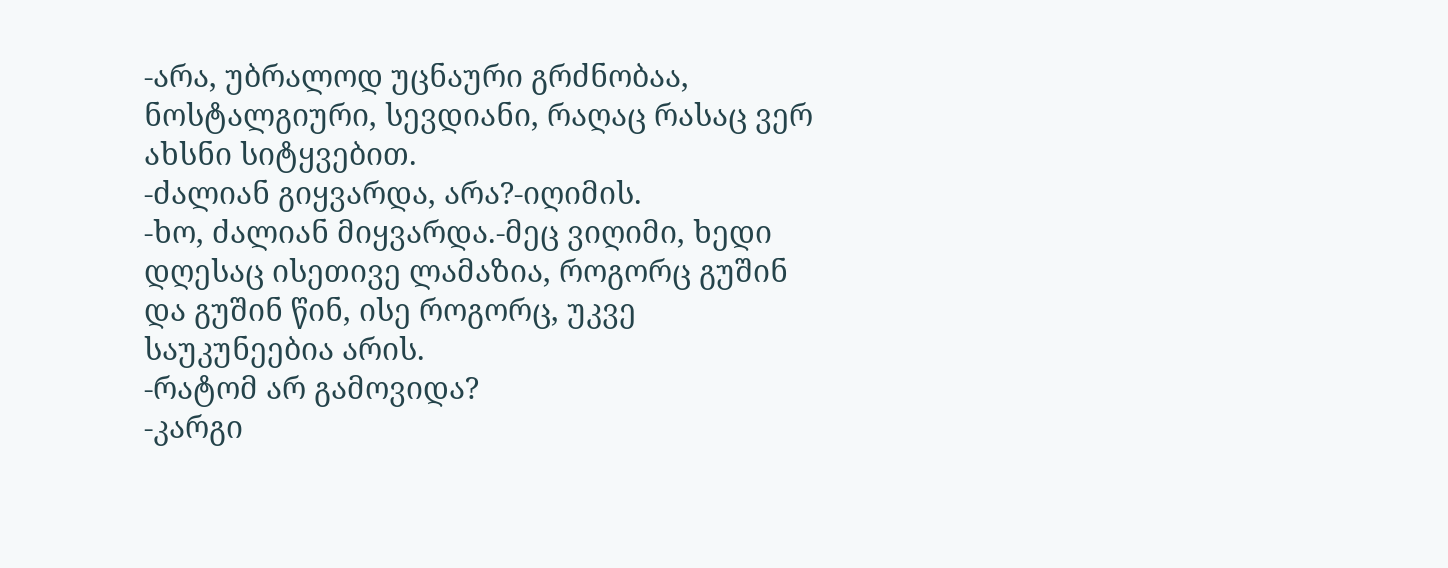-არა, უბრალოდ უცნაური გრძნობაა, ნოსტალგიური, სევდიანი, რაღაც რასაც ვერ ახსნი სიტყვებით.
-ძალიან გიყვარდა, არა?-იღიმის.
-ხო, ძალიან მიყვარდა.-მეც ვიღიმი, ხედი დღესაც ისეთივე ლამაზია, როგორც გუშინ და გუშინ წინ, ისე როგორც, უკვე საუკუნეებია არის.
-რატომ არ გამოვიდა?
-კარგი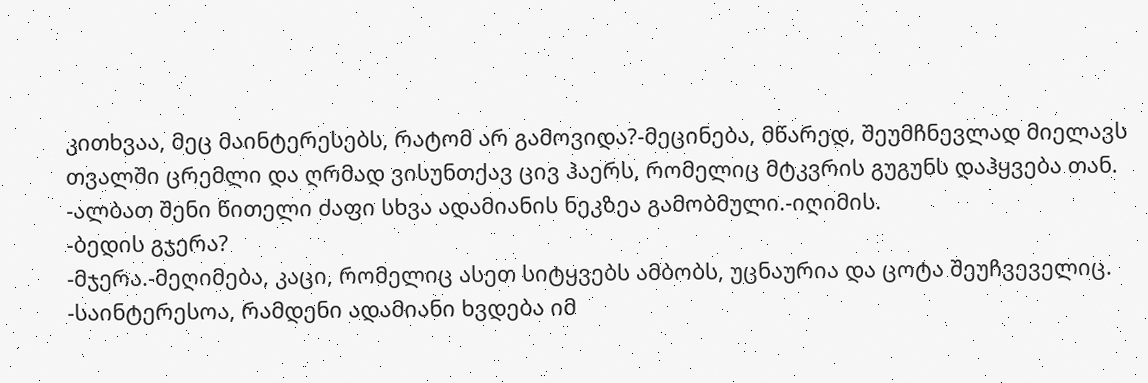კითხვაა, მეც მაინტერესებს, რატომ არ გამოვიდა?-მეცინება, მწარედ, შეუმჩნევლად მიელავს თვალში ცრემლი და ღრმად ვისუნთქავ ცივ ჰაერს, რომელიც მტკვრის გუგუნს დაჰყვება თან.
-ალბათ შენი წითელი ძაფი სხვა ადამიანის ნეკზეა გამობმული.-იღიმის.
-ბედის გჯერა?
-მჯერა.-მეღიმება, კაცი, რომელიც ასეთ სიტყვებს ამბობს, უცნაურია და ცოტა შეუჩვეველიც.
-საინტერესოა, რამდენი ადამიანი ხვდება იმ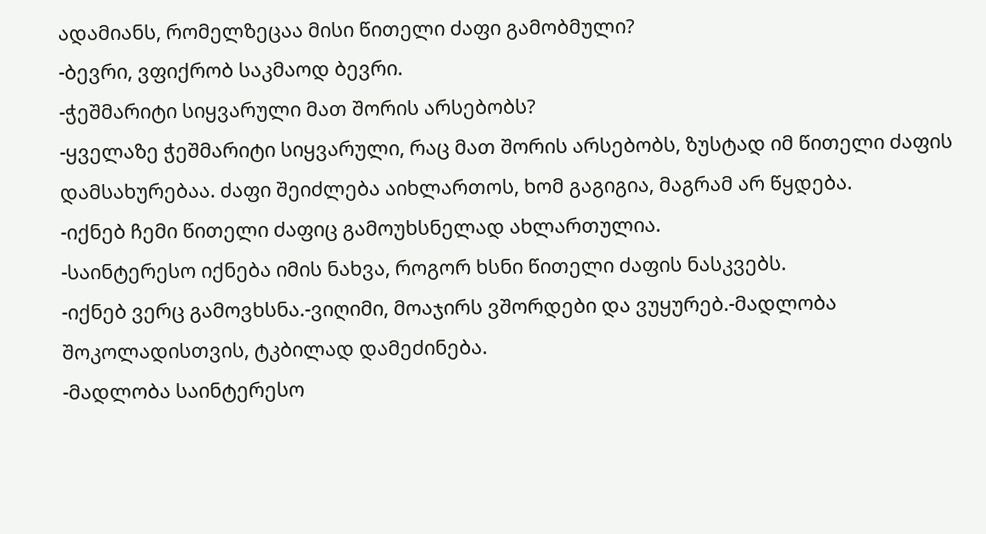ადამიანს, რომელზეცაა მისი წითელი ძაფი გამობმული?
-ბევრი, ვფიქრობ საკმაოდ ბევრი.
-ჭეშმარიტი სიყვარული მათ შორის არსებობს?
-ყველაზე ჭეშმარიტი სიყვარული, რაც მათ შორის არსებობს, ზუსტად იმ წითელი ძაფის დამსახურებაა. ძაფი შეიძლება აიხლართოს, ხომ გაგიგია, მაგრამ არ წყდება.
-იქნებ ჩემი წითელი ძაფიც გამოუხსნელად ახლართულია.
-საინტერესო იქნება იმის ნახვა, როგორ ხსნი წითელი ძაფის ნასკვებს.
-იქნებ ვერც გამოვხსნა.-ვიღიმი, მოაჯირს ვშორდები და ვუყურებ.-მადლობა შოკოლადისთვის, ტკბილად დამეძინება.
-მადლობა საინტერესო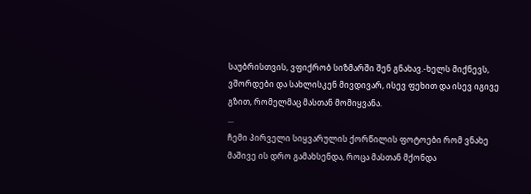საუბრისთვის, ვფიქრობ სიზმარში შენ გნახავ.-ხელს მიქნევს, ვშორდები და სახლისკენ მივდივარ, ისევ ფეხით და ისევ იგივე გზით, რომელმაც მასთან მომიყვანა.
...
ჩემი პირველი სიყვარულის ქორწილის ფოტოები რომ ვნახე მაშივე ის დრო გამახსენდა, როცა მასთან მქონდა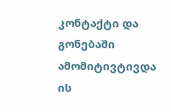კონტაქტი და გონებაში ამომიტივტივდა ის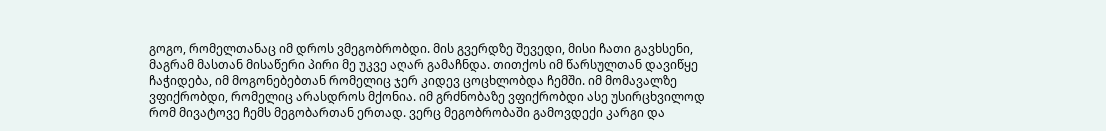გოგო, რომელთანაც იმ დროს ვმეგობრობდი. მის გვერდზე შევედი, მისი ჩათი გავხსენი, მაგრამ მასთან მისაწერი პირი მე უკვე აღარ გამაჩნდა. თითქოს იმ წარსულთან დავიწყე ჩაჭიდება, იმ მოგონებებთან რომელიც ჯერ კიდევ ცოცხლობდა ჩემში. იმ მომავალზე ვფიქრობდი, რომელიც არასდროს მქონია. იმ გრძნობაზე ვფიქრობდი ასე უსირცხვილოდ რომ მივატოვე ჩემს მეგობართან ერთად. ვერც მეგობრობაში გამოვდექი კარგი და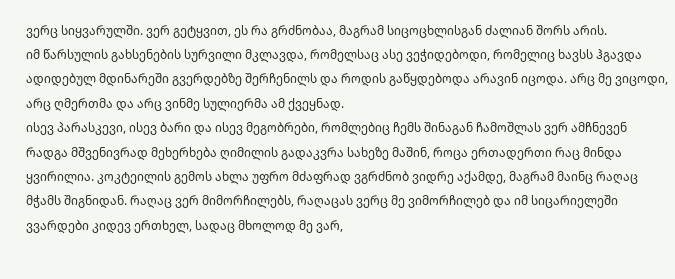ვერც სიყვარულში. ვერ გეტყვით, ეს რა გრძნობაა, მაგრამ სიცოცხლისგან ძალიან შორს არის.
იმ წარსულის გახსენების სურვილი მკლავდა, რომელსაც ასე ვეჭიდებოდი, რომელიც ხავსს ჰგავდა ადიდებულ მდინარეში გვერდებზე შერჩენილს და როდის გაწყდებოდა არავინ იცოდა. არც მე ვიცოდი, არც ღმერთმა და არც ვინმე სულიერმა ამ ქვეყნად.
ისევ პარასკევი, ისევ ბარი და ისევ მეგობრები, რომლებიც ჩემს შინაგან ჩამოშლას ვერ ამჩნევენ რადგა მშვენივრად მეხერხება ღიმილის გადაკვრა სახეზე მაშინ, როცა ერთადერთი რაც მინდა ყვირილია. კოკტეილის გემოს ახლა უფრო მძაფრად ვგრძნობ ვიდრე აქამდე, მაგრამ მაინც რაღაც მჭამს შიგნიდან. რაღაც ვერ მიმორჩილებს, რაღაცას ვერც მე ვიმორჩილებ და იმ სიცარიელეში ვვარდები კიდევ ერთხელ, სადაც მხოლოდ მე ვარ,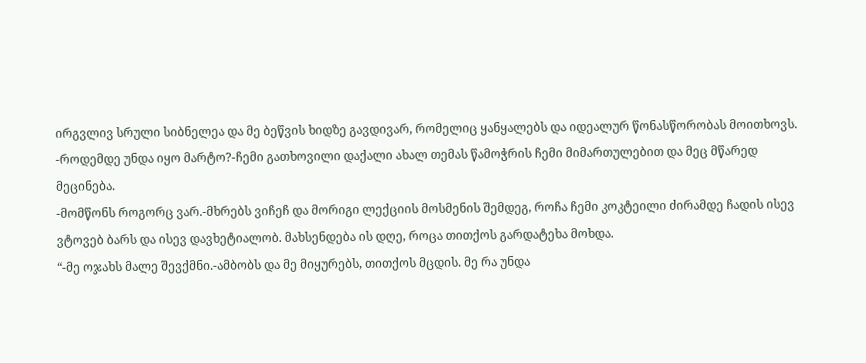ირგვლივ სრული სიბნელეა და მე ბეწვის ხიდზე გავდივარ, რომელიც ყანყალებს და იდეალურ წონასწორობას მოითხოვს.
-როდემდე უნდა იყო მარტო?-ჩემი გათხოვილი დაქალი ახალ თემას წამოჭრის ჩემი მიმართულებით და მეც მწარედ მეცინება.
-მომწონს როგორც ვარ.-მხრებს ვიჩეჩ და მორიგი ლექციის მოსმენის შემდეგ, როჩა ჩემი კოკტეილი ძირამდე ჩადის ისევ ვტოვებ ბარს და ისევ დავხეტიალობ. მახსენდება ის დღე, როცა თითქოს გარდატეხა მოხდა.
“-მე ოჯახს მალე შევქმნი.-ამბობს და მე მიყურებს, თითქოს მცდის. მე რა უნდა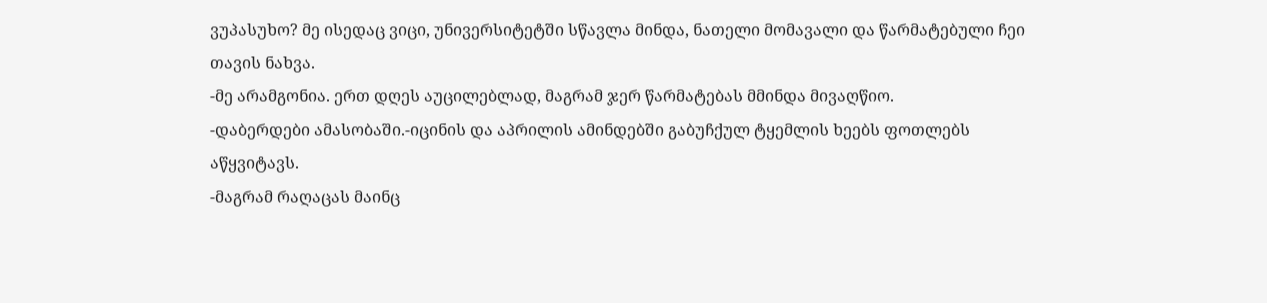ვუპასუხო? მე ისედაც ვიცი, უნივერსიტეტში სწავლა მინდა, ნათელი მომავალი და წარმატებული ჩეი თავის ნახვა.
-მე არამგონია. ერთ დღეს აუცილებლად, მაგრამ ჯერ წარმატებას მმინდა მივაღწიო.
-დაბერდები ამასობაში.-იცინის და აპრილის ამინდებში გაბუჩქულ ტყემლის ხეებს ფოთლებს აწყვიტავს.
-მაგრამ რაღაცას მაინც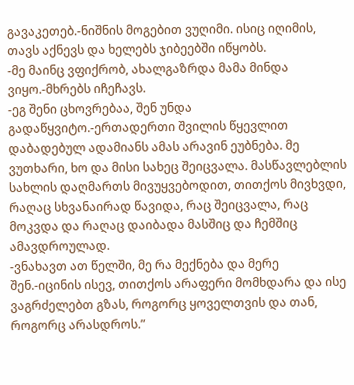გავაკეთებ.-ნიშნის მოგებით ვუღიმი. ისიც იღიმის, თავს აქნევს და ხელებს ჯიბეებში იწყობს.
-მე მაინც ვფიქრობ, ახალგაზრდა მამა მინდა ვიყო.-მხრებს იჩეჩავს.
-ეგ შენი ცხოვრებაა, შენ უნდა გადაწყვიტო.-ერთადერთი შვილის წყევლით დაბადებულ ადამიანს ამას არავინ ეუბნება. მე ვუთხარი, ხო და მისი სახეც შეიცვალა. მასწავლებლის სახლის დაღმართს მივუყვებოდით, თითქოს მივხვდი, რაღაც სხვანაირად წავიდა, რაც შეიცვალა, რაც მოკვდა და რაღაც დაიბადა მასშიც და ჩემშიც ამავდროულად.
-ვნახავთ ათ წელში, მე რა მექნება და მერე შენ.-იცინის ისევ, თითქოს არაფერი მომხდარა და ისე ვაგრძელებთ გზას, როგორც ყოველთვის და თან, როგორც არასდროს.”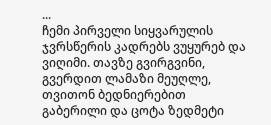...
ჩემი პირველი სიყვარულის ჯვრსწერის კადრებს ვუყურებ და ვიღიმი. თავზე გვირგვინი, გვერდით ლამაზი მეუღლე, თვითონ ბედნიერებით გაბერილი და ცოტა ზედმეტი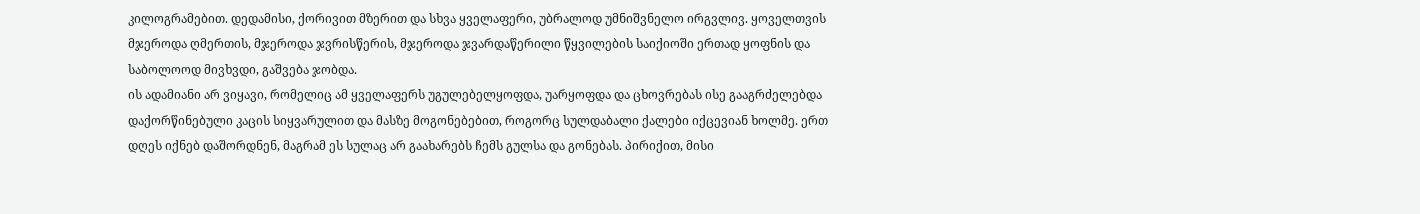კილოგრამებით. დედამისი, ქორივით მზერით და სხვა ყველაფერი, უბრალოდ უმნიშვნელო ირგვლივ. ყოველთვის მჯეროდა ღმერთის, მჯეროდა ჯვრისწერის, მჯეროდა ჯვარდაწერილი წყვილების საიქიოში ერთად ყოფნის და საბოლოოდ მივხვდი, გაშვება ჯობდა.
ის ადამიანი არ ვიყავი, რომელიც ამ ყველაფერს უგულებელყოფდა, უარყოფდა და ცხოვრებას ისე გააგრძელებდა დაქორწინებული კაცის სიყვარულით და მასზე მოგონებებით, როგორც სულდაბალი ქალები იქცევიან ხოლმე. ერთ დღეს იქნებ დაშორდნენ, მაგრამ ეს სულაც არ გაახარებს ჩემს გულსა და გონებას. პირიქით, მისი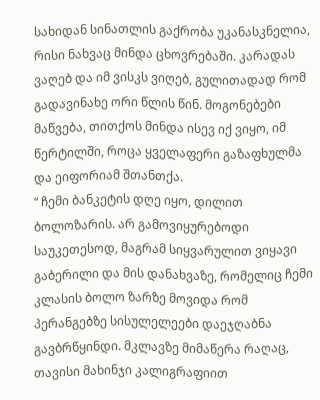სახიდან სინათლის გაქრობა უკანასკნელია, რისი ნახვაც მინდა ცხოვრებაში. კარადას ვაღებ და იმ ვისკს ვიღებ, გულითადად რომ გადავინახე ორი წლის წინ. მოგონებები მაწვება, თითქოს მინდა ისევ იქ ვიყო, იმ წერტილში, როცა ყველაფერი გაზაფხულმა და ეიფორიამ შთანთქა.
“ ჩემი ბანკეტის დღე იყო, დილით ბოლოზარის. არ გამოვიყურებოდი საუკეთესოდ, მაგრამ სიყვარულით ვიყავი გაბერილი და მის დანახვაზე, რომელიც ჩემი კლასის ბოლო ზარზე მოვიდა რომ პერანგებზე სისულელეები დაეჯღაბნა გავბრწყინდი. მკლავზე მიმაწერა რაღაც, თავისი მახინჯი კალიგრაფიით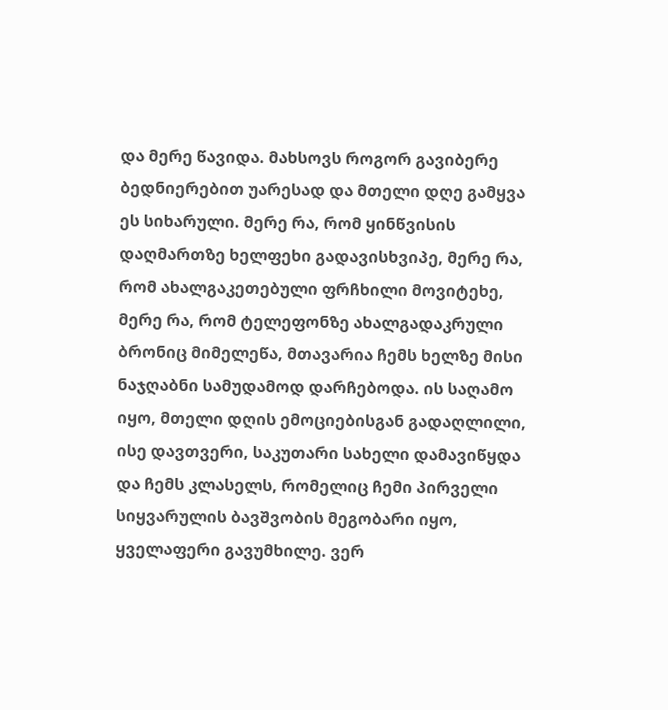და მერე წავიდა. მახსოვს როგორ გავიბერე ბედნიერებით უარესად და მთელი დღე გამყვა ეს სიხარული. მერე რა, რომ ყინწვისის დაღმართზე ხელფეხი გადავისხვიპე, მერე რა, რომ ახალგაკეთებული ფრჩხილი მოვიტეხე, მერე რა, რომ ტელეფონზე ახალგადაკრული ბრონიც მიმელეწა, მთავარია ჩემს ხელზე მისი ნაჯღაბნი სამუდამოდ დარჩებოდა. ის საღამო იყო, მთელი დღის ემოციებისგან გადაღლილი, ისე დავთვერი, საკუთარი სახელი დამავიწყდა და ჩემს კლასელს, რომელიც ჩემი პირველი სიყვარულის ბავშვობის მეგობარი იყო, ყველაფერი გავუმხილე. ვერ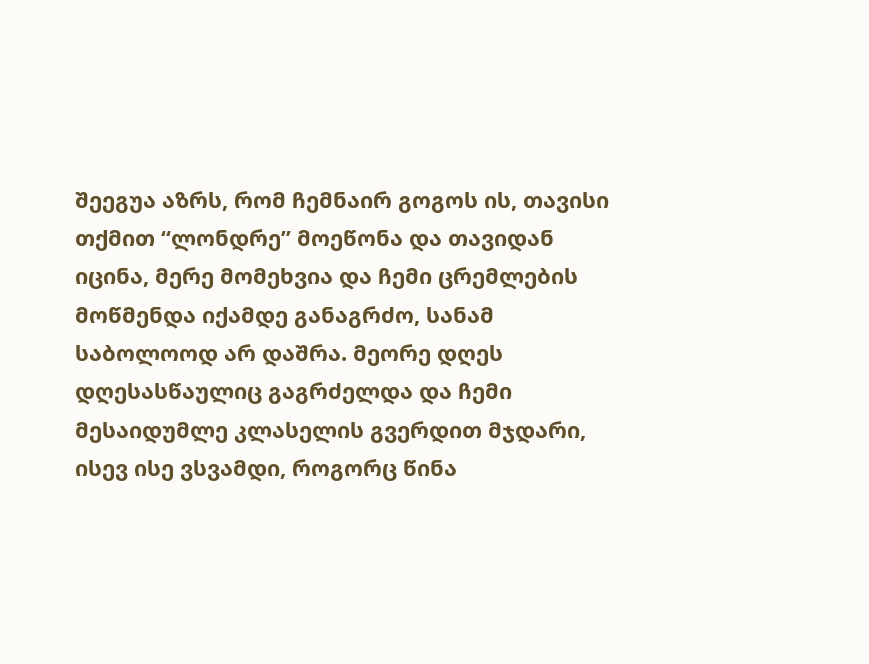შეეგუა აზრს, რომ ჩემნაირ გოგოს ის, თავისი თქმით “ლონდრე” მოეწონა და თავიდან იცინა, მერე მომეხვია და ჩემი ცრემლების მოწმენდა იქამდე განაგრძო, სანამ საბოლოოდ არ დაშრა. მეორე დღეს დღესასწაულიც გაგრძელდა და ჩემი მესაიდუმლე კლასელის გვერდით მჯდარი, ისევ ისე ვსვამდი, როგორც წინა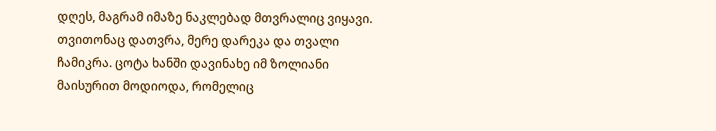დღეს, მაგრამ იმაზე ნაკლებად მთვრალიც ვიყავი. თვითონაც დათვრა, მერე დარეკა და თვალი ჩამიკრა. ცოტა ხანში დავინახე იმ ზოლიანი მაისურით მოდიოდა, რომელიც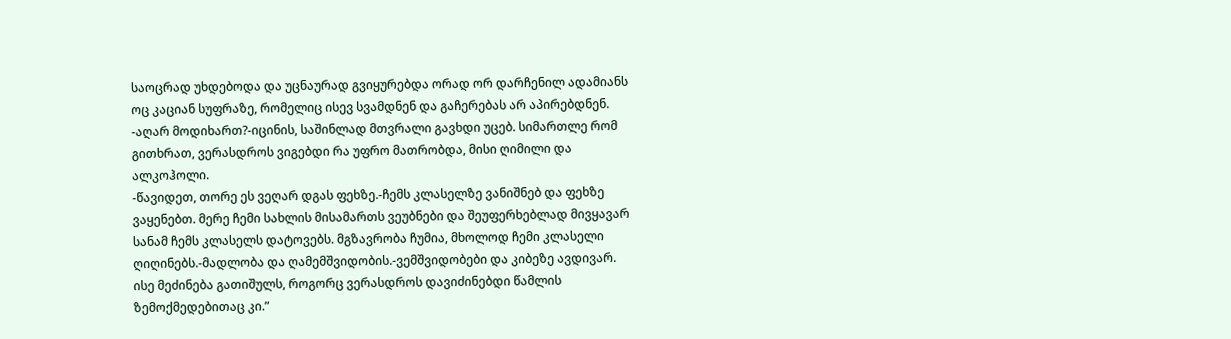საოცრად უხდებოდა და უცნაურად გვიყურებდა ორად ორ დარჩენილ ადამიანს ოც კაციან სუფრაზე, რომელიც ისევ სვამდნენ და გაჩერებას არ აპირებდნენ.
-აღარ მოდიხართ?-იცინის, საშინლად მთვრალი გავხდი უცებ. სიმართლე რომ გითხრათ, ვერასდროს ვიგებდი რა უფრო მათრობდა, მისი ღიმილი და ალკოჰოლი.
-წავიდეთ, თორე ეს ვეღარ დგას ფეხზე.-ჩემს კლასელზე ვანიშნებ და ფეხზე ვაყენებთ. მერე ჩემი სახლის მისამართს ვეუბნები და შეუფერხებლად მივყავარ სანამ ჩემს კლასელს დატოვებს. მგზავრობა ჩუმია, მხოლოდ ჩემი კლასელი ღიღინებს.-მადლობა და ღამემშვიდობის.-ვემშვიდობები და კიბეზე ავდივარ. ისე მეძინება გათიშულს, როგორც ვერასდროს დავიძინებდი წამლის ზემოქმედებითაც კი.”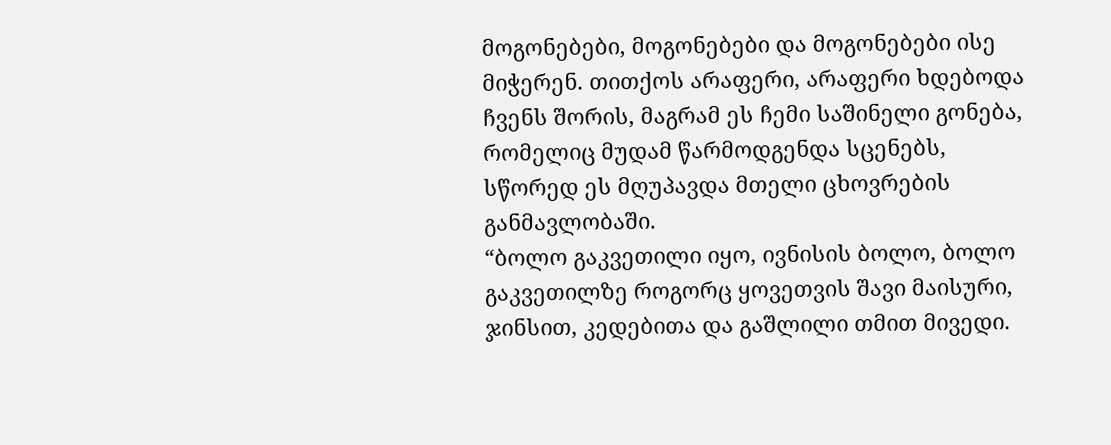მოგონებები, მოგონებები და მოგონებები ისე მიჭერენ. თითქოს არაფერი, არაფერი ხდებოდა ჩვენს შორის, მაგრამ ეს ჩემი საშინელი გონება, რომელიც მუდამ წარმოდგენდა სცენებს, სწორედ ეს მღუპავდა მთელი ცხოვრების განმავლობაში.
“ბოლო გაკვეთილი იყო, ივნისის ბოლო, ბოლო გაკვეთილზე როგორც ყოვეთვის შავი მაისური, ჯინსით, კედებითა და გაშლილი თმით მივედი.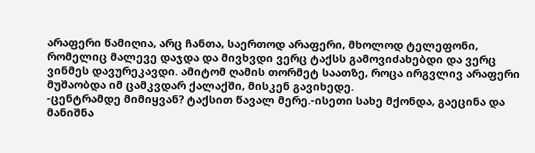არაფერი წამიღია, არც ჩანთა, საერთოდ არაფერი, მხოლოდ ტელეფონი, რომელიც მალევე დაჯდა და მივხვდი ვერც ტაქსს გამოვიძახებდი და ვერც ვინმეს დავურეკავდი. ამიტომ ღამის თორმეტ საათზე, როცა ირგვლივ არაფერი მუშაობდა იმ ცამკვდარ ქალაქში, მისკენ გავიხედე.
-ცენტრამდე მიმიყვან? ტაქსით წავალ მერე.-ისეთი სახე მქონდა, გაეცინა და მანიშნა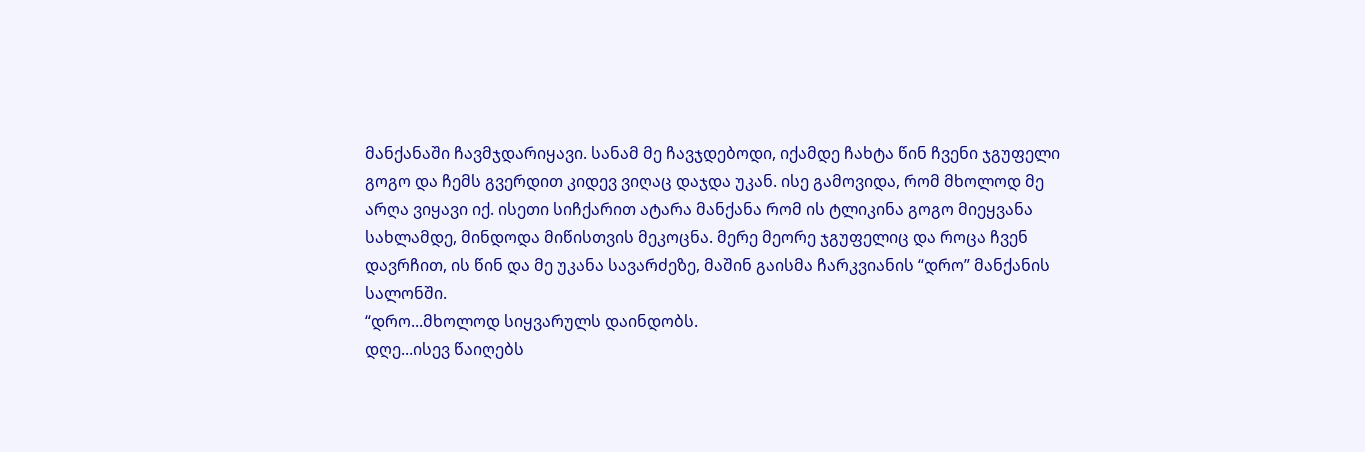მანქანაში ჩავმჯდარიყავი. სანამ მე ჩავჯდებოდი, იქამდე ჩახტა წინ ჩვენი ჯგუფელი გოგო და ჩემს გვერდით კიდევ ვიღაც დაჯდა უკან. ისე გამოვიდა, რომ მხოლოდ მე არღა ვიყავი იქ. ისეთი სიჩქარით ატარა მანქანა რომ ის ტლიკინა გოგო მიეყვანა სახლამდე, მინდოდა მიწისთვის მეკოცნა. მერე მეორე ჯგუფელიც და როცა ჩვენ დავრჩით, ის წინ და მე უკანა სავარძეზე, მაშინ გაისმა ჩარკვიანის “დრო” მანქანის სალონში.
“დრო...მხოლოდ სიყვარულს დაინდობს.
დღე...ისევ წაიღებს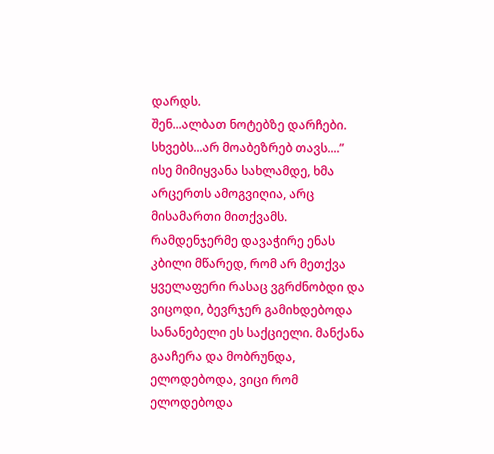დარდს.
შენ...ალბათ ნოტებზე დარჩები.
სხვებს...არ მოაბეზრებ თავს....”
ისე მიმიყვანა სახლამდე, ხმა არცერთს ამოგვიღია, არც მისამართი მითქვამს. რამდენჯერმე დავაჭირე ენას კბილი მწარედ, რომ არ მეთქვა ყველაფერი რასაც ვგრძნობდი და ვიცოდი, ბევრჯერ გამიხდებოდა სანანებელი ეს საქციელი. მანქანა გააჩერა და მობრუნდა, ელოდებოდა, ვიცი რომ ელოდებოდა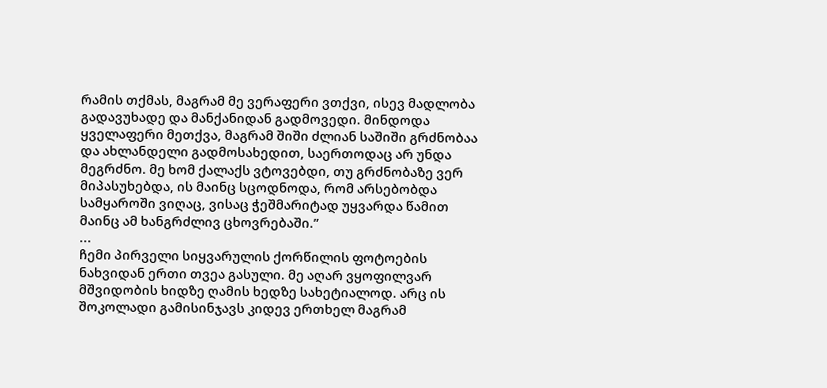რამის თქმას, მაგრამ მე ვერაფერი ვთქვი, ისევ მადლობა გადავუხადე და მანქანიდან გადმოვედი. მინდოდა ყველაფერი მეთქვა, მაგრამ შიში ძლიან საშიში გრძნობაა და ახლანდელი გადმოსახედით, საერთოდაც არ უნდა მეგრძნო. მე ხომ ქალაქს ვტოვებდი, თუ გრძნობაზე ვერ მიპასუხებდა, ის მაინც სცოდნოდა, რომ არსებობდა სამყაროში ვიღაც, ვისაც ჭეშმარიტად უყვარდა წამით მაინც ამ ხანგრძლივ ცხოვრებაში.”
...
ჩემი პირველი სიყვარულის ქორწილის ფოტოების ნახვიდან ერთი თვეა გასული. მე აღარ ვყოფილვარ მშვიდობის ხიდზე ღამის ხედზე სახეტიალოდ. არც ის შოკოლადი გამისინჯავს კიდევ ერთხელ მაგრამ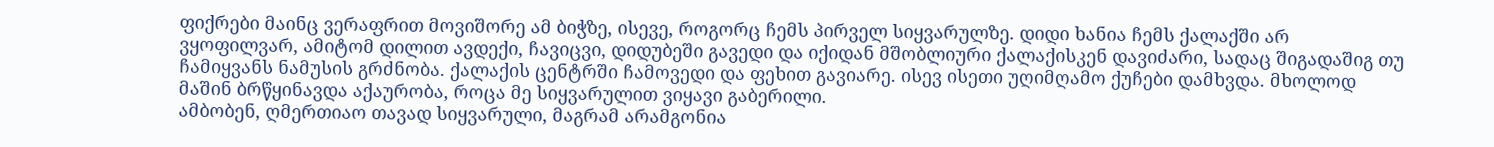ფიქრები მაინც ვერაფრით მოვიშორე ამ ბიჭზე, ისევე, როგორც ჩემს პირველ სიყვარულზე. დიდი ხანია ჩემს ქალაქში არ ვყოფილვარ, ამიტომ დილით ავდექი, ჩავიცვი, დიდუბეში გავედი და იქიდან მშობლიური ქალაქისკენ დავიძარი, სადაც შიგადაშიგ თუ ჩამიყვანს ნამუსის გრძნობა. ქალაქის ცენტრში ჩამოვედი და ფეხით გავიარე. ისევ ისეთი უღიმღამო ქუჩები დამხვდა. მხოლოდ მაშინ ბრწყინავდა აქაურობა, როცა მე სიყვარულით ვიყავი გაბერილი.
ამბობენ, ღმერთიაო თავად სიყვარული, მაგრამ არამგონია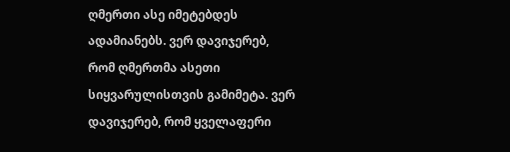ღმერთი ასე იმეტებდეს ადამიანებს. ვერ დავიჯერებ, რომ ღმერთმა ასეთი სიყვარულისთვის გამიმეტა. ვერ დავიჯერებ, რომ ყველაფერი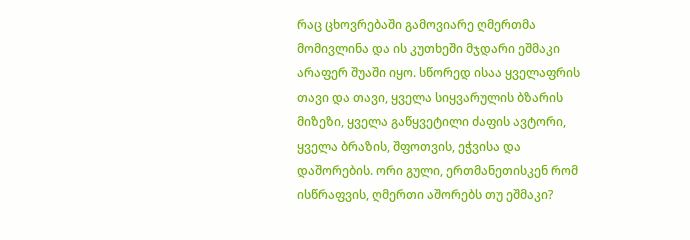რაც ცხოვრებაში გამოვიარე ღმერთმა მომივლინა და ის კუთხეში მჯდარი ეშმაკი არაფერ შუაში იყო. სწორედ ისაა ყველაფრის თავი და თავი, ყველა სიყვარულის ბზარის მიზეზი, ყველა გაწყვეტილი ძაფის ავტორი, ყველა ბრაზის, შფოთვის, ეჭვისა და დაშორების. ორი გული, ერთმანეთისკენ რომ ისწრაფვის, ღმერთი აშორებს თუ ეშმაკი?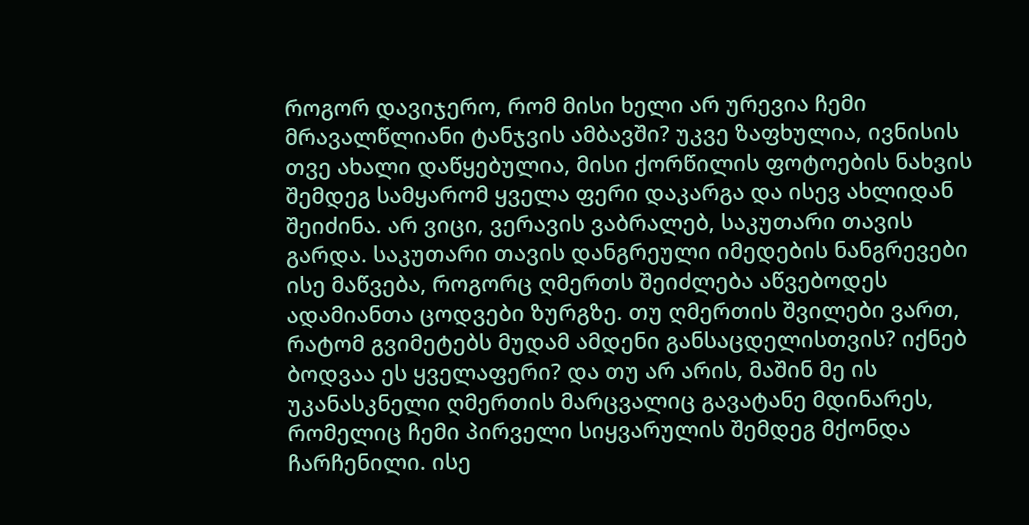როგორ დავიჯერო, რომ მისი ხელი არ ურევია ჩემი მრავალწლიანი ტანჯვის ამბავში? უკვე ზაფხულია, ივნისის თვე ახალი დაწყებულია, მისი ქორწილის ფოტოების ნახვის შემდეგ სამყარომ ყველა ფერი დაკარგა და ისევ ახლიდან შეიძინა. არ ვიცი, ვერავის ვაბრალებ, საკუთარი თავის გარდა. საკუთარი თავის დანგრეული იმედების ნანგრევები ისე მაწვება, როგორც ღმერთს შეიძლება აწვებოდეს ადამიანთა ცოდვები ზურგზე. თუ ღმერთის შვილები ვართ, რატომ გვიმეტებს მუდამ ამდენი განსაცდელისთვის? იქნებ ბოდვაა ეს ყველაფერი? და თუ არ არის, მაშინ მე ის უკანასკნელი ღმერთის მარცვალიც გავატანე მდინარეს, რომელიც ჩემი პირველი სიყვარულის შემდეგ მქონდა ჩარჩენილი. ისე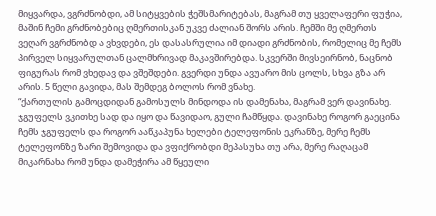მიყვარდა, ვგრძნობდი, ამ სიტყვების ჭეშსმარიტებას, მაგრამ თუ ყველაფერი ფუჭია, მაშინ ჩემი გრძნობებიც ღმერთისკან უკვე ძალიან შორს არის. ჩემში მე ღმერთს ვეღარ ვგრძნობდ ა ვხვდები, ეს დასასრულია იმ დიადი გრძნობის, რომელიც მე ჩემს პირველ სიყვარულთან ცალმხრივად მაკავშირებდა. სკვერში მივსეირნობ, ნაცნობ ფიგურას რომ ვხედავ და ვშეშდები. გვერდი უნდა ავუარო მის ცოლს, სხვა გზა არ არის. 5 წელი გავიდა, მას შემდეგ ბოლოს რომ ვნახე.
“ქართულის გამოცდიდან გამოსულს მინდოდა ის დამენახა, მაგრამ ვერ დავინახე. ჯგუფელს ვკითხე სად და იყო და წავიდაო, გული ჩამწყდა. დავინახე როგორ გაეცინა ჩემს ჯგუფელს და როგორ ააწკაპუნა ხელები ტელეფონის ეკრანზე, მერე ჩემს ტელეფონზე ზარი შემოვიდა და ვფიქრობდი მეპასუხა თუ არა, მერე რაღაცამ მიკარნახა რომ უნდა დამეჭირა ამ წყეული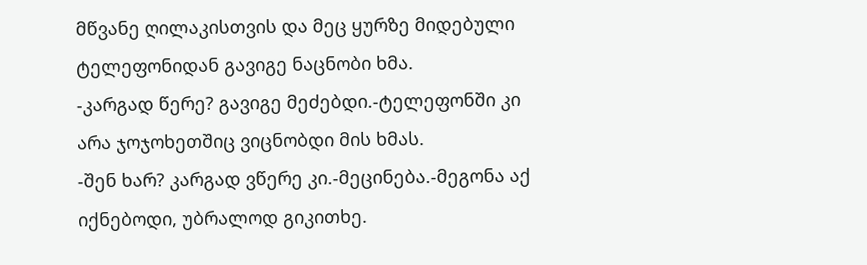მწვანე ღილაკისთვის და მეც ყურზე მიდებული ტელეფონიდან გავიგე ნაცნობი ხმა.
-კარგად წერე? გავიგე მეძებდი.-ტელეფონში კი არა ჯოჯოხეთშიც ვიცნობდი მის ხმას.
-შენ ხარ? კარგად ვწერე კი.-მეცინება.-მეგონა აქ იქნებოდი, უბრალოდ გიკითხე.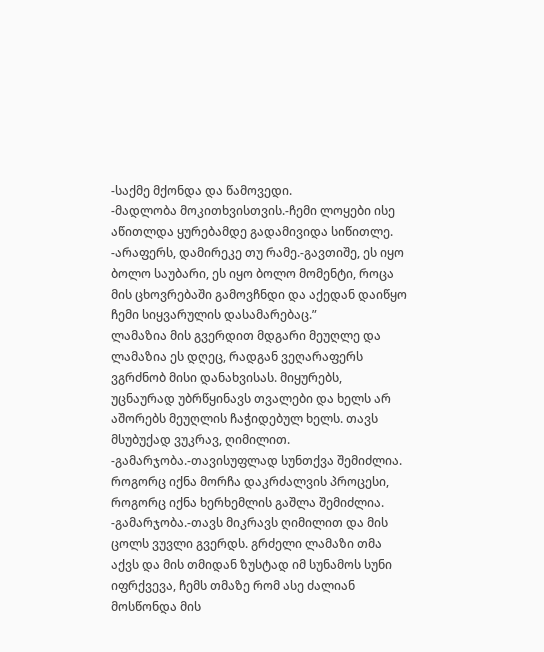-საქმე მქონდა და წამოვედი.
-მადლობა მოკითხვისთვის.-ჩემი ლოყები ისე აწითლდა ყურებამდე გადამივიდა სიწითლე.
-არაფერს, დამირეკე თუ რამე.-გავთიშე, ეს იყო ბოლო საუბარი, ეს იყო ბოლო მომენტი, როცა მის ცხოვრებაში გამოვჩნდი და აქედან დაიწყო ჩემი სიყვარულის დასამარებაც.”
ლამაზია მის გვერდით მდგარი მეუღლე და ლამაზია ეს დღეც, რადგან ვეღარაფერს ვგრძნობ მისი დანახვისას. მიყურებს, უცნაურად უბრწყინავს თვალები და ხელს არ აშორებს მეუღლის ჩაჭიდებულ ხელს. თავს მსუბუქად ვუკრავ, ღიმილით.
-გამარჯობა.-თავისუფლად სუნთქვა შემიძლია. როგორც იქნა მორჩა დაკრძალვის პროცესი, როგორც იქნა ხერხემლის გაშლა შემიძლია.
-გამარჯობა.-თავს მიკრავს ღიმილით და მის ცოლს ვუვლი გვერდს. გრძელი ლამაზი თმა აქვს და მის თმიდან ზუსტად იმ სუნამოს სუნი იფრქვევა, ჩემს თმაზე რომ ასე ძალიან მოსწონდა მის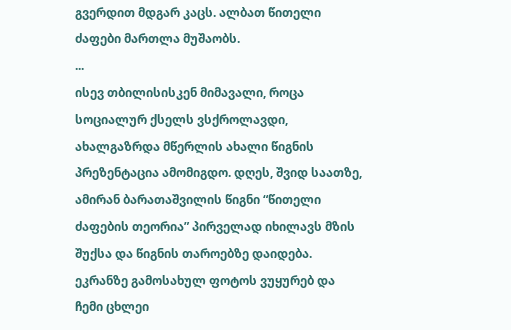გვერდით მდგარ კაცს. ალბათ წითელი ძაფები მართლა მუშაობს.
...
ისევ თბილისისკენ მიმავალი, როცა სოციალურ ქსელს ვსქროლავდი, ახალგაზრდა მწერლის ახალი წიგნის პრეზენტაცია ამომიგდო. დღეს, შვიდ საათზე, ამირან ბარათაშვილის წიგნი “წითელი ძაფების თეორია” პირველად იხილავს მზის შუქსა და წიგნის თაროებზე დაიდება. ეკრანზე გამოსახულ ფოტოს ვუყურებ და ჩემი ცხლეი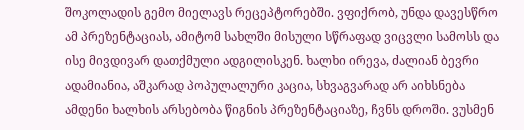შოკოლადის გემო მიელავს რეცეპტორებში. ვფიქრობ, უნდა დავესწრო ამ პრეზენტაციას, ამიტომ სახლში მისული სწრაფად ვიცვლი სამოსს და ისე მივდივარ დათქმული ადგილისკენ. ხალხი ირევა, ძალიან ბევრი ადამიანია, აშკარად პოპულალური კაცია, სხვაგვარად არ აიხსნება ამდენი ხალხის არსებობა წიგნის პრეზენტაციაზე, ჩვნს დროში. ვუსმენ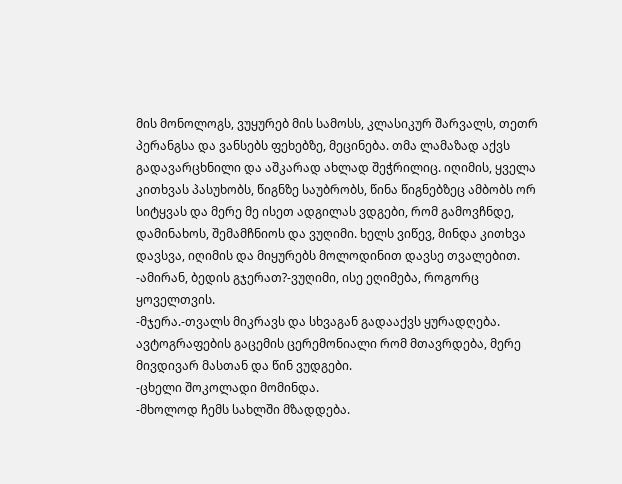მის მონოლოგს, ვუყურებ მის სამოსს, კლასიკურ შარვალს, თეთრ პერანგსა და ვანსებს ფეხებზე, მეცინება. თმა ლამაზად აქვს გადავარცხნილი და აშკარად ახლად შეჭრილიც. იღიმის, ყველა კითხვას პასუხობს, წიგნზე საუბრობს, წინა წიგნებზეც ამბობს ორ სიტყვას და მერე მე ისეთ ადგილას ვდგები, რომ გამოვჩნდე, დამინახოს, შემამჩნიოს და ვუღიმი. ხელს ვიწევ, მინდა კითხვა დავსვა, იღიმის და მიყურებს მოლოდინით დავსე თვალებით.
-ამირან, ბედის გჯერათ?-ვუღიმი, ისე ეღიმება, როგორც ყოველთვის.
-მჯერა.-თვალს მიკრავს და სხვაგან გადააქვს ყურადღება. ავტოგრაფების გაცემის ცერემონიალი რომ მთავრდება, მერე მივდივარ მასთან და წინ ვუდგები.
-ცხელი შოკოლადი მომინდა.
-მხოლოდ ჩემს სახლში მზადდება.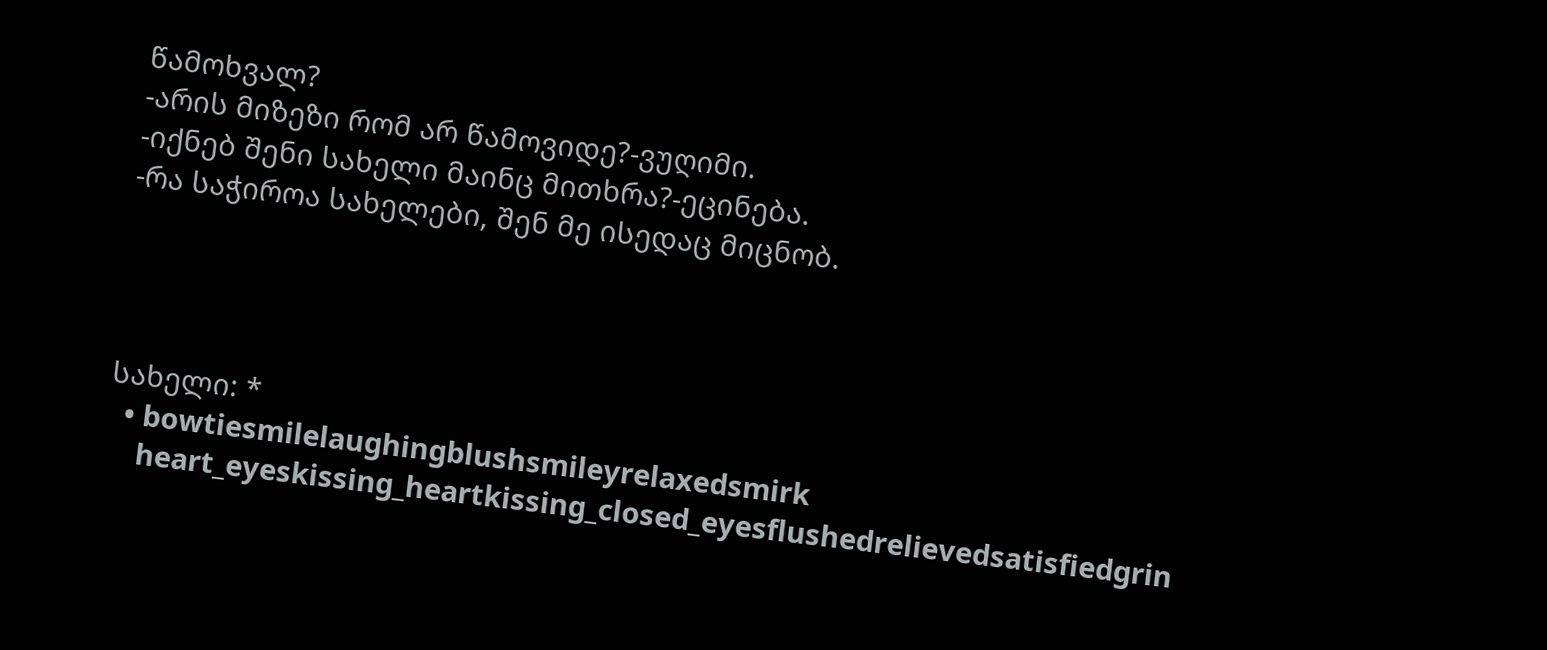წამოხვალ?
-არის მიზეზი რომ არ წამოვიდე?-ვუღიმი.
-იქნებ შენი სახელი მაინც მითხრა?-ეცინება.
-რა საჭიროა სახელები, შენ მე ისედაც მიცნობ.




სახელი: *
  • bowtiesmilelaughingblushsmileyrelaxedsmirk
    heart_eyeskissing_heartkissing_closed_eyesflushedrelievedsatisfiedgrin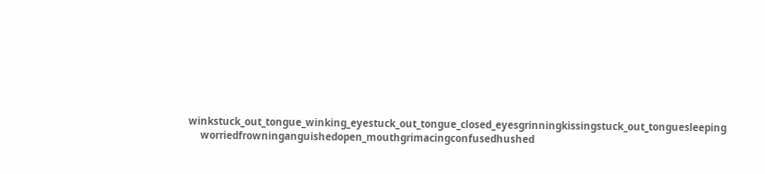winkstuck_out_tongue_winking_eyestuck_out_tongue_closed_eyesgrinningkissingstuck_out_tonguesleeping
    worriedfrowninganguishedopen_mouthgrimacingconfusedhushed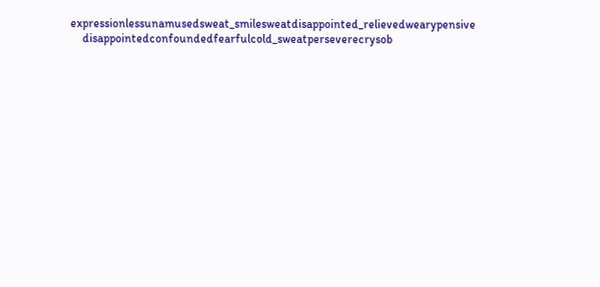expressionlessunamusedsweat_smilesweatdisappointed_relievedwearypensive
    disappointedconfoundedfearfulcold_sweatperseverecrysob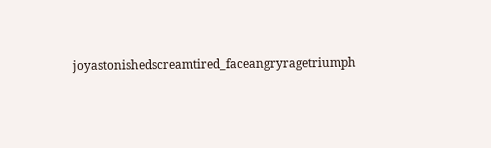joyastonishedscreamtired_faceangryragetriumph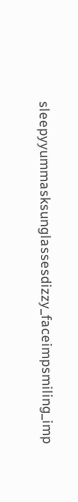sleepyyummasksunglassesdizzy_faceimpsmiling_imp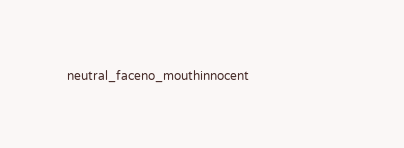neutral_faceno_mouthinnocent